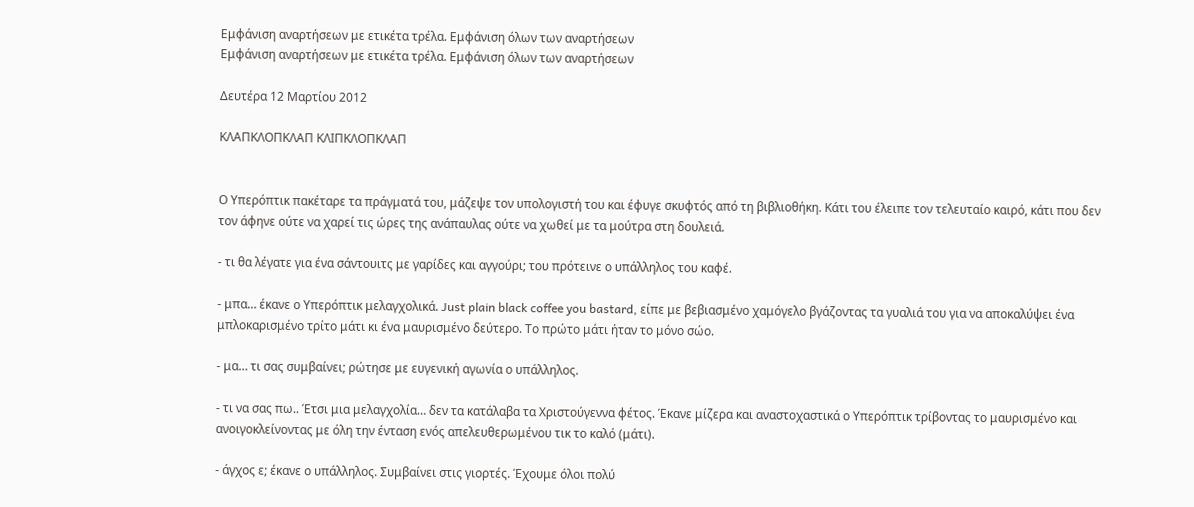Εμφάνιση αναρτήσεων με ετικέτα τρέλα. Εμφάνιση όλων των αναρτήσεων
Εμφάνιση αναρτήσεων με ετικέτα τρέλα. Εμφάνιση όλων των αναρτήσεων

Δευτέρα 12 Μαρτίου 2012

ΚΛΑΠΚΛΟΠΚΛΑΠ ΚΛΙΠΚΛΟΠΚΛΑΠ


Ο Υπερόπτικ πακέταρε τα πράγματά του, μάζεψε τον υπολογιστή του και έφυγε σκυφτός από τη βιβλιοθήκη. Κάτι του έλειπε τον τελευταίο καιρό, κάτι που δεν τον άφηνε ούτε να χαρεί τις ώρες της ανάπαυλας ούτε να χωθεί με τα μούτρα στη δουλειά.

- τι θα λέγατε για ένα σάντουιτς με γαρίδες και αγγούρι; του πρότεινε ο υπάλληλος του καφέ.

- μπα… έκανε ο Υπερόπτικ μελαγχολικά. Just plain black coffee you bastard, είπε με βεβιασμένο χαμόγελο βγάζοντας τα γυαλιά του για να αποκαλύψει ένα μπλοκαρισμένο τρίτο μάτι κι ένα μαυρισμένο δεύτερο. Το πρώτο μάτι ήταν το μόνο σώο.

- μα… τι σας συμβαίνει; ρώτησε με ευγενική αγωνία ο υπάλληλος.

- τι να σας πω.. Έτσι μια μελαγχολία… δεν τα κατάλαβα τα Χριστούγεννα φέτος. Έκανε μίζερα και αναστοχαστικά ο Υπερόπτικ τρίβοντας το μαυρισμένο και ανοιγοκλείνοντας με όλη την ένταση ενός απελευθερωμένου τικ το καλό (μάτι).

- άγχος ε; έκανε ο υπάλληλος. Συμβαίνει στις γιορτές. Έχουμε όλοι πολύ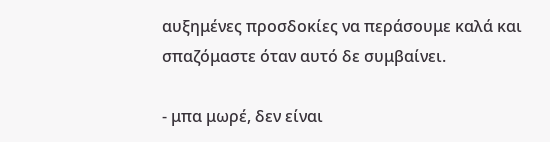αυξημένες προσδοκίες να περάσουμε καλά και σπαζόμαστε όταν αυτό δε συμβαίνει.

- μπα μωρέ, δεν είναι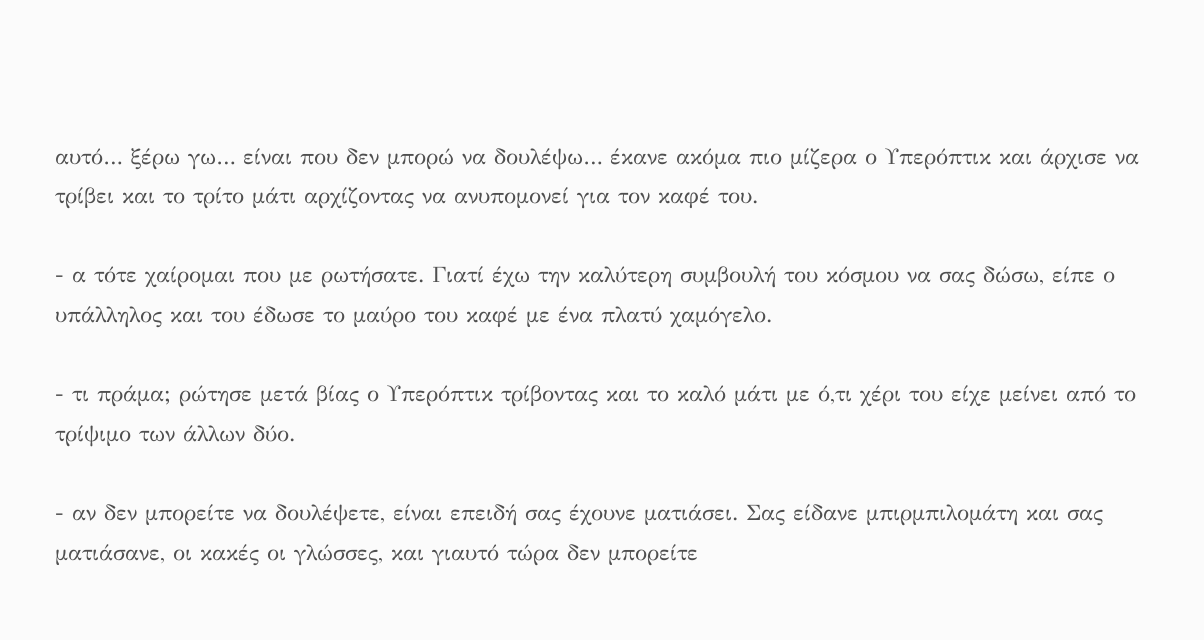αυτό… ξέρω γω… είναι που δεν μπορώ να δουλέψω… έκανε ακόμα πιο μίζερα ο Υπερόπτικ και άρχισε να τρίβει και το τρίτο μάτι αρχίζοντας να ανυπομονεί για τον καφέ του.

- α τότε χαίρομαι που με ρωτήσατε. Γιατί έχω την καλύτερη συμβουλή του κόσμου να σας δώσω, είπε ο υπάλληλος και του έδωσε το μαύρο του καφέ με ένα πλατύ χαμόγελο.

- τι πράμα; ρώτησε μετά βίας ο Υπερόπτικ τρίβοντας και το καλό μάτι με ό,τι χέρι του είχε μείνει από το τρίψιμο των άλλων δύο.

- αν δεν μπορείτε να δουλέψετε, είναι επειδή σας έχουνε ματιάσει. Σας είδανε μπιρμπιλομάτη και σας ματιάσανε, οι κακές οι γλώσσες, και γιαυτό τώρα δεν μπορείτε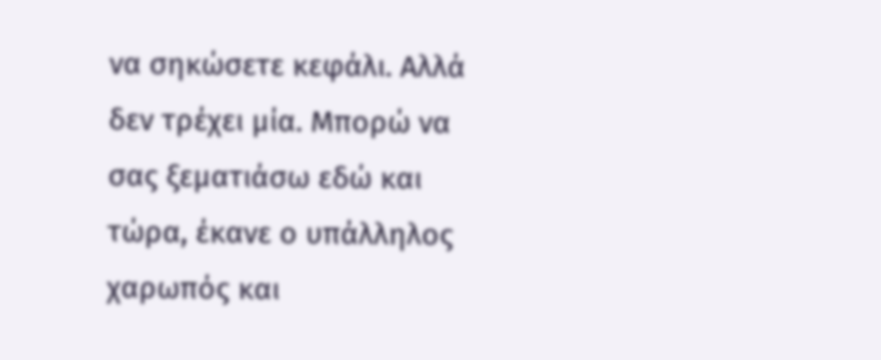να σηκώσετε κεφάλι. Αλλά δεν τρέχει μία. Μπορώ να σας ξεματιάσω εδώ και τώρα, έκανε ο υπάλληλος χαρωπός και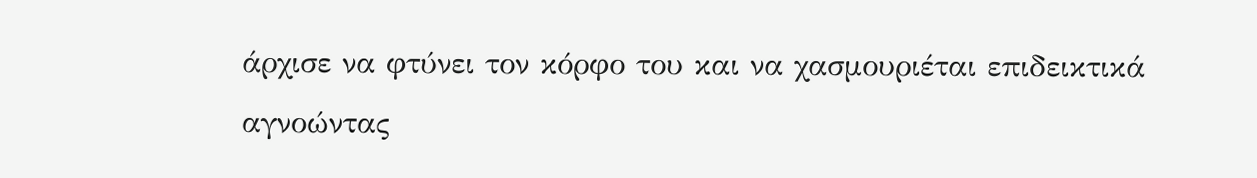άρχισε να φτύνει τον κόρφο του και να χασμουριέται επιδεικτικά αγνοώντας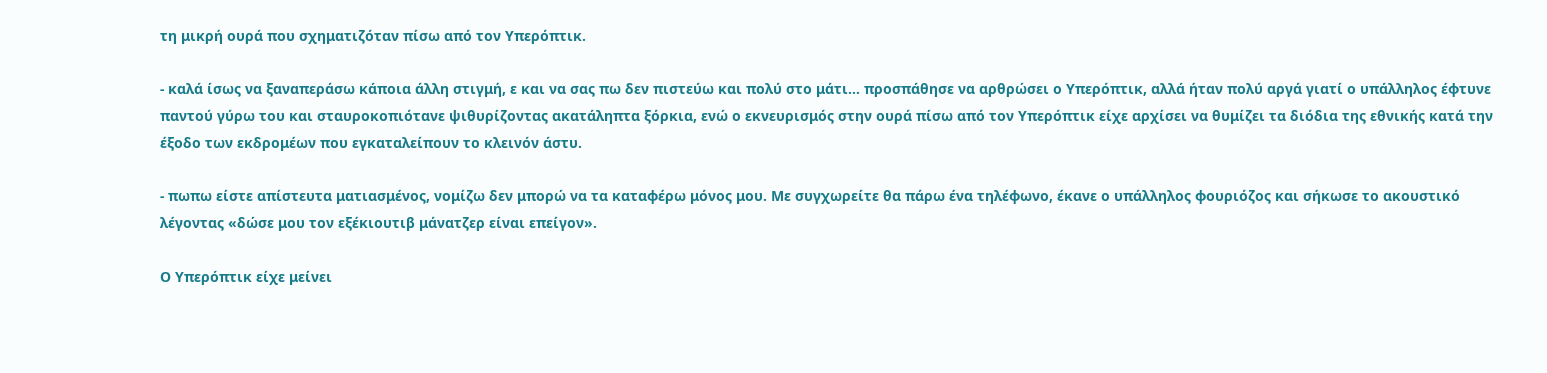τη μικρή ουρά που σχηματιζόταν πίσω από τον Υπερόπτικ.

- καλά ίσως να ξαναπεράσω κάποια άλλη στιγμή, ε και να σας πω δεν πιστεύω και πολύ στο μάτι… προσπάθησε να αρθρώσει ο Υπερόπτικ, αλλά ήταν πολύ αργά γιατί ο υπάλληλος έφτυνε παντού γύρω του και σταυροκοπιότανε ψιθυρίζοντας ακατάληπτα ξόρκια, ενώ ο εκνευρισμός στην ουρά πίσω από τον Υπερόπτικ είχε αρχίσει να θυμίζει τα διόδια της εθνικής κατά την έξοδο των εκδρομέων που εγκαταλείπουν το κλεινόν άστυ.

- πωπω είστε απίστευτα ματιασμένος, νομίζω δεν μπορώ να τα καταφέρω μόνος μου. Με συγχωρείτε θα πάρω ένα τηλέφωνο, έκανε ο υπάλληλος φουριόζος και σήκωσε το ακουστικό λέγοντας «δώσε μου τον εξέκιουτιβ μάνατζερ είναι επείγον».

Ο Υπερόπτικ είχε μείνει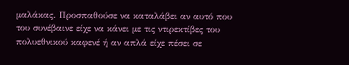μαλάκας. Προσπαθούσε να καταλάβει αν αυτό που του συνέβαινε είχε να κάνει με τις ντιρεκτίβες του πολυεθνικού καφενέ ή αν απλά είχε πέσει σε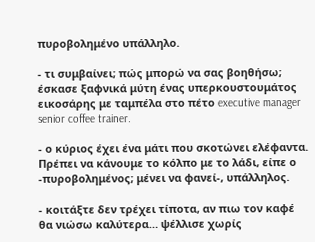πυροβολημένο υπάλληλο.

- τι συμβαίνει; πώς μπορώ να σας βοηθήσω; έσκασε ξαφνικά μύτη ένας υπερκουστουμάτος εικοσάρης με ταμπέλα στο πέτο executive manager senior coffee trainer.

- ο κύριος έχει ένα μάτι που σκοτώνει ελέφαντα. Πρέπει να κάνουμε το κόλπο με το λάδι, είπε ο -πυροβολημένος; μένει να φανεί-, υπάλληλος.

- κοιτάξτε δεν τρέχει τίποτα, αν πιω τον καφέ θα νιώσω καλύτερα… ψέλλισε χωρίς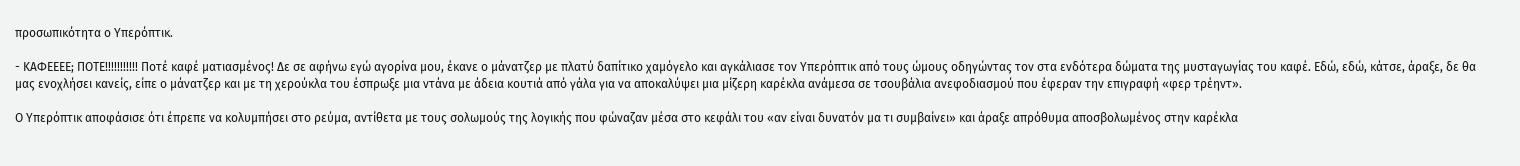προσωπικότητα ο Υπερόπτικ.

- ΚΑΦΕΕΕΕ; ΠΟΤΕ!!!!!!!!!!! Ποτέ καφέ ματιασμένος! Δε σε αφήνω εγώ αγορίνα μου, έκανε ο μάνατζερ με πλατύ δαπίτικο χαμόγελο και αγκάλιασε τον Υπερόπτικ από τους ώμους οδηγώντας τον στα ενδότερα δώματα της μυσταγωγίας του καφέ. Εδώ, εδώ, κάτσε, άραξε, δε θα μας ενοχλήσει κανείς, είπε ο μάνατζερ και με τη χερούκλα του έσπρωξε μια ντάνα με άδεια κουτιά από γάλα για να αποκαλύψει μια μίζερη καρέκλα ανάμεσα σε τσουβάλια ανεφοδιασμού που έφεραν την επιγραφή «φερ τρέηντ».

Ο Υπερόπτικ αποφάσισε ότι έπρεπε να κολυμπήσει στο ρεύμα, αντίθετα με τους σολωμούς της λογικής που φώναζαν μέσα στο κεφάλι του «αν είναι δυνατόν μα τι συμβαίνει» και άραξε απρόθυμα αποσβολωμένος στην καρέκλα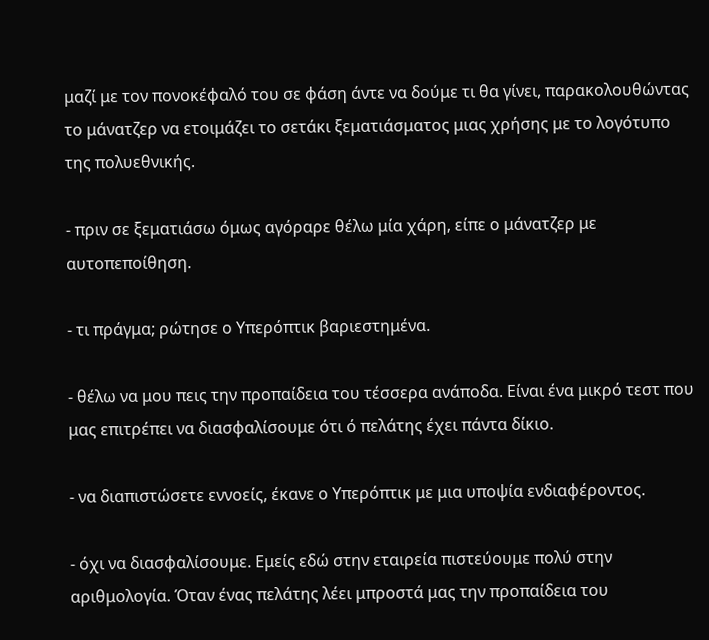μαζί με τον πονοκέφαλό του σε φάση άντε να δούμε τι θα γίνει, παρακολουθώντας το μάνατζερ να ετοιμάζει το σετάκι ξεματιάσματος μιας χρήσης με το λογότυπο της πολυεθνικής.

- πριν σε ξεματιάσω όμως αγόραρε θέλω μία χάρη, είπε ο μάνατζερ με αυτοπεποίθηση.

- τι πράγμα; ρώτησε ο Υπερόπτικ βαριεστημένα.

- θέλω να μου πεις την προπαίδεια του τέσσερα ανάποδα. Είναι ένα μικρό τεστ που μας επιτρέπει να διασφαλίσουμε ότι ό πελάτης έχει πάντα δίκιο.

- να διαπιστώσετε εννοείς, έκανε ο Υπερόπτικ με μια υποψία ενδιαφέροντος.

- όχι να διασφαλίσουμε. Εμείς εδώ στην εταιρεία πιστεύουμε πολύ στην αριθμολογία. Όταν ένας πελάτης λέει μπροστά μας την προπαίδεια του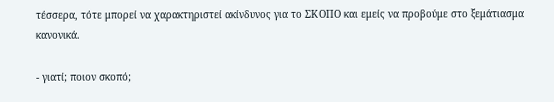τέσσερα, τότε μπορεί να χαρακτηριστεί ακίνδυνος για το ΣΚΟΠΟ και εμείς να προβούμε στο ξεμάτιασμα κανονικά.

- γιατί; ποιον σκοπό;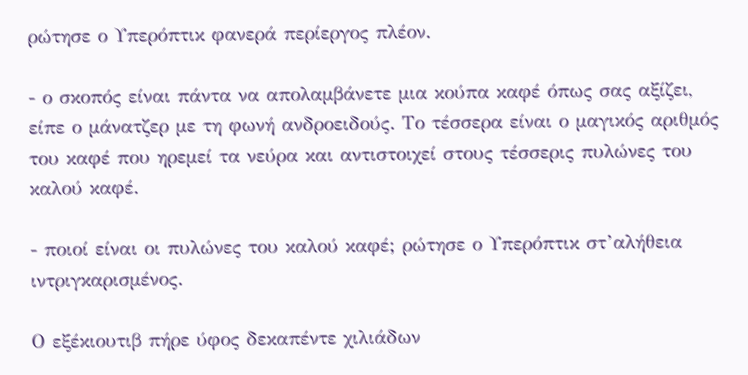ρώτησε ο Υπερόπτικ φανερά περίεργος πλέον.

- ο σκοπός είναι πάντα να απολαμβάνετε μια κούπα καφέ όπως σας αξίζει, είπε ο μάνατζερ με τη φωνή ανδροειδούς. Το τέσσερα είναι ο μαγικός αριθμός του καφέ που ηρεμεί τα νεύρα και αντιστοιχεί στους τέσσερις πυλώνες του καλού καφέ.

- ποιοί είναι οι πυλώνες του καλού καφέ; ρώτησε ο Υπερόπτικ στ’αλήθεια ιντριγκαρισμένος.

Ο εξέκιουτιβ πήρε ύφος δεκαπέντε χιλιάδων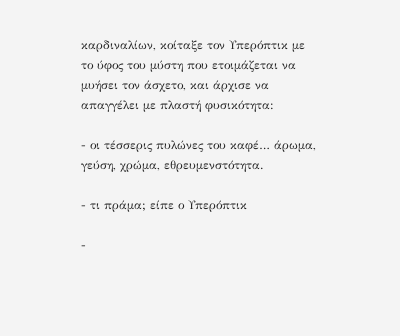καρδιναλίων, κοίταξε τον Υπερόπτικ με το ύφος του μύστη που ετοιμάζεται να μυήσει τον άσχετο, και άρχισε να απαγγέλει με πλαστή φυσικότητα:

- οι τέσσερις πυλώνες του καφέ… άρωμα, γεύση, χρώμα, εθρευμενστότητα.

- τι πράμα; είπε ο Υπερόπτικ

-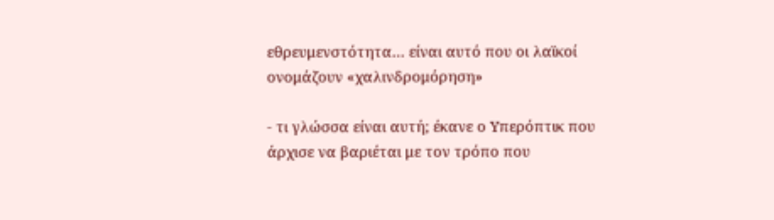εθρευμενστότητα… είναι αυτό που οι λαϊκοί ονομάζουν «χαλινδρομόρηση»

- τι γλώσσα είναι αυτή; έκανε ο Υπερόπτικ που άρχισε να βαριέται με τον τρόπο που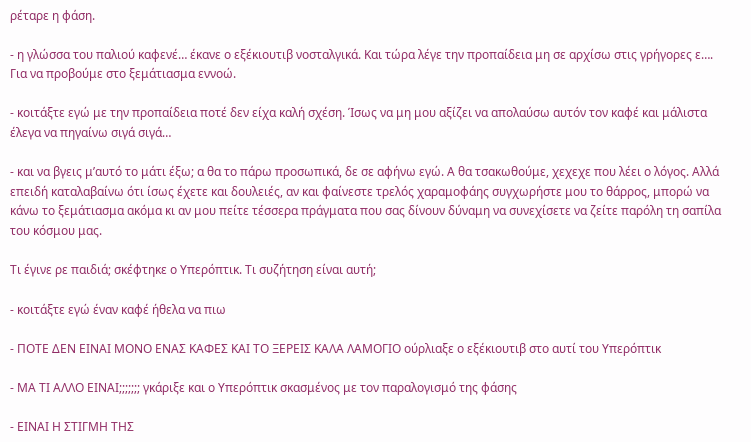ρέταρε η φάση.

- η γλώσσα του παλιού καφενέ… έκανε ο εξέκιουτιβ νοσταλγικά. Και τώρα λέγε την προπαίδεια μη σε αρχίσω στις γρήγορες ε…. Για να προβούμε στο ξεμάτιασμα εννοώ.

- κοιτάξτε εγώ με την προπαίδεια ποτέ δεν είχα καλή σχέση. Ίσως να μη μου αξίζει να απολαύσω αυτόν τον καφέ και μάλιστα έλεγα να πηγαίνω σιγά σιγά…

- και να βγεις μ’αυτό το μάτι έξω; α θα το πάρω προσωπικά, δε σε αφήνω εγώ. Α θα τσακωθούμε, χεχεχε που λέει ο λόγος. Αλλά επειδή καταλαβαίνω ότι ίσως έχετε και δουλειές, αν και φαίνεστε τρελός χαραμοφάης συγχωρήστε μου το θάρρος, μπορώ να κάνω το ξεμάτιασμα ακόμα κι αν μου πείτε τέσσερα πράγματα που σας δίνουν δύναμη να συνεχίσετε να ζείτε παρόλη τη σαπίλα του κόσμου μας.

Τι έγινε ρε παιδιά; σκέφτηκε ο Υπερόπτικ. Τι συζήτηση είναι αυτή;

- κοιτάξτε εγώ έναν καφέ ήθελα να πιω

- ΠΟΤΕ ΔΕΝ ΕΙΝΑΙ ΜΟΝΟ ΕΝΑΣ ΚΑΦΕΣ ΚΑΙ ΤΟ ΞΕΡΕΙΣ ΚΑΛΑ ΛΑΜΟΓΙΟ ούρλιαξε ο εξέκιουτιβ στο αυτί του Υπερόπτικ

- ΜΑ ΤΙ ΑΛΛΟ ΕΙΝΑΙ;;;;;;; γκάριξε και ο Υπερόπτικ σκασμένος με τον παραλογισμό της φάσης

- ΕΙΝΑΙ Η ΣΤΙΓΜΗ ΤΗΣ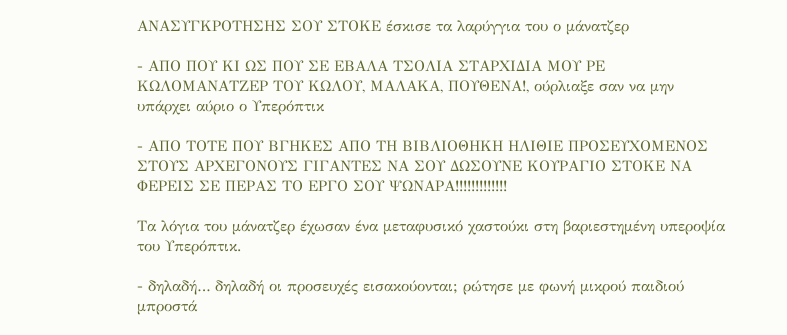ΑΝΑΣΥΓΚΡΟΤΗΣΗΣ ΣΟΥ ΣΤΟΚΕ έσκισε τα λαρύγγια του ο μάνατζερ

- ΑΠΟ ΠΟΥ ΚΙ ΩΣ ΠΟΥ ΣΕ ΕΒΑΛΑ ΤΣΟΛΙΑ ΣΤΑΡΧΙΔΙΑ ΜΟΥ ΡΕ ΚΩΛΟΜΑΝΑΤΖΕΡ ΤΟΥ ΚΩΛΟΥ, ΜΑΛΑΚΑ, ΠΟΥΘΕΝΑ!, ούρλιαξε σαν να μην υπάρχει αύριο ο Υπερόπτικ

- ΑΠΟ ΤΟΤΕ ΠΟΥ ΒΓΗΚΕΣ ΑΠΟ ΤΗ ΒΙΒΛΙΟΘΗΚΗ ΗΛΙΘΙΕ ΠΡΟΣΕΥΧΟΜΕΝΟΣ ΣΤΟΥΣ ΑΡΧΕΓΟΝΟΥΣ ΓΙΓΑΝΤΕΣ ΝΑ ΣΟΥ ΔΩΣΟΥΝΕ ΚΟΥΡΑΓΙΟ ΣΤΟΚΕ ΝΑ ΦΕΡΕΙΣ ΣΕ ΠΕΡΑΣ ΤΟ ΕΡΓΟ ΣΟΥ ΨΩΝΑΡΑ!!!!!!!!!!!!!

Τα λόγια του μάνατζερ έχωσαν ένα μεταφυσικό χαστούκι στη βαριεστημένη υπεροψία του Υπερόπτικ.

- δηλαδή… δηλαδή οι προσευχές εισακούονται; ρώτησε με φωνή μικρού παιδιού μπροστά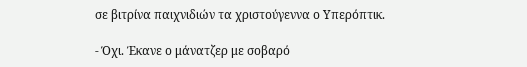σε βιτρίνα παιχνιδιών τα χριστούγεννα ο Υπερόπτικ.

- Όχι. Έκανε ο μάνατζερ με σοβαρό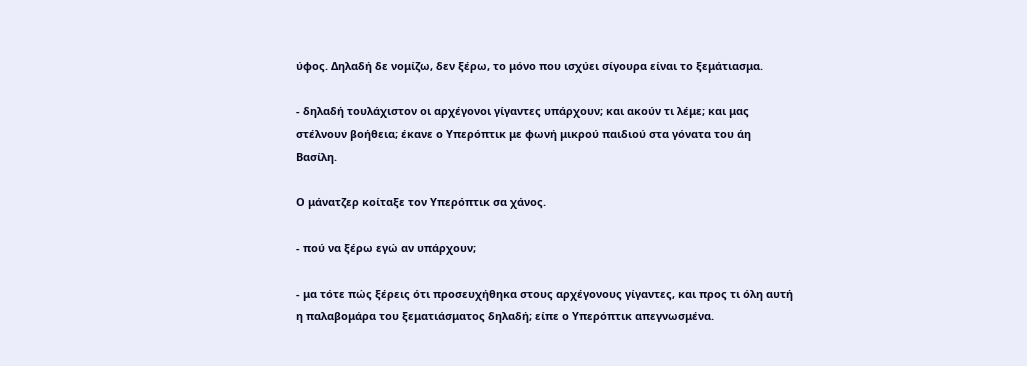ύφος. Δηλαδή δε νομίζω, δεν ξέρω, το μόνο που ισχύει σίγουρα είναι το ξεμάτιασμα.

- δηλαδή τουλάχιστον οι αρχέγονοι γίγαντες υπάρχουν; και ακούν τι λέμε; και μας στέλνουν βοήθεια; έκανε ο Υπερόπτικ με φωνή μικρού παιδιού στα γόνατα του άη Βασίλη.

Ο μάνατζερ κοίταξε τον Υπερόπτικ σα χάνος.

- πού να ξέρω εγώ αν υπάρχουν;

- μα τότε πώς ξέρεις ότι προσευχήθηκα στους αρχέγονους γίγαντες, και προς τι όλη αυτή η παλαβομάρα του ξεματιάσματος δηλαδή; είπε ο Υπερόπτικ απεγνωσμένα.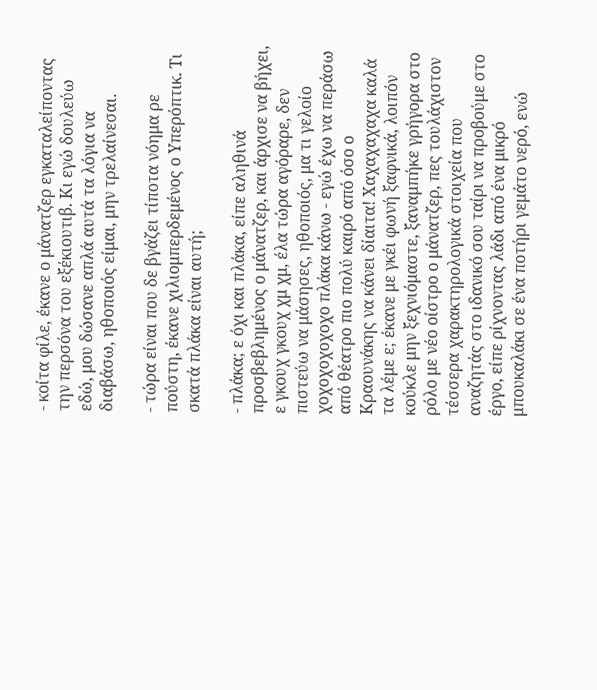- κοίτα φίλε, έκανε ο μάνατζερ εγκαταλείποντας την περσόνα του εξέκιουτιβ. Κι εγώ δουλεύω εδώ, μου δώσανε απλά αυτά τα λόγια να διαβάσω, ηθοποιός είμαι, μην τρελαίνεσαι.

- τώρα είναι που δε βγάζει τίποτα νόημα ρε πούστη, έκανε χιλιομπερδεμένος ο Υπερόπτικ. Τι σκατά πλάκα είναι αυτή;

- πλάκα; ε όχι και πλάκα, είπε αληθινά προσβεβλημένος ο μάνατζερ, και άρχισε να βήχει, ε γκουχ γκουχ χμ χμ, έλα τώρα αγόραρε, δεν πιστεύω να μάσησες, ηθοποιός, μα τι γελοίο χοχοχοχοχοχο πλάκα κάνω - εγώ έχω να περάσω από θέατρο πιο πολύ καιρό από όσο ο Κραουνάκης να κάνει δίαιτα! Χαχαχαχαχα καλά τα λέμε ε; έκανε με γκέι φωνή ξαφνικά, λοιπόν κούκλε μην ξεχνιόμαστε, ξαναμπήκε γρήγορα στο ρόλο με νέο οίστρο ο μάνατζερ, πες τουλάχιστον τέσσερα χαρακτηρολογικά στοιχεία που αναζητάς στο ιδανικό σου ταίρι να προβούμε στο έργο, είπε ρίχνοντας λάδι από ένα μικρό μπουκαλάκι σε ένα ποτήρι γεμάτο νερό, ενώ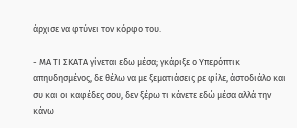άρχισε να φτύνει τον κόρφο του.

- ΜΑ ΤΙ ΣΚΑΤΑ γίνεται εδω μέσα; γκάριξε ο Υπερόπτικ απηυδησμένος, δε θέλω να με ξεματιάσεις ρε φίλε, άστοδιάλο και συ και οι καφέδες σου, δεν ξέρω τι κάνετε εδώ μέσα αλλά την κάνω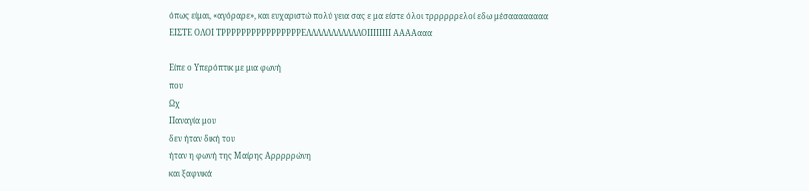όπως είμαι, «αγόραρε», και ευχαριστώ πολύ γεια σας ε μα είστε όλοι τρρρρρρελοί εδω μέσαααααααα
ΕΙΣΤΕ ΟΛΟΙ ΤΡΡΡΡΡΡΡΡΡΡΡΡΡΡΡΡΕΛΛΛΛΛΛΛΛΛΛΛΟΙΙΙΙΙΙΙΙ ΑΑΑΑααα

Είπε ο Υπερόπτικ με μια φωνή
που
Ωχ
Παναγία μου
δεν ήταν δική του
ήταν η φωνή της Μαίρης Αρρρρρώνη
και ξαφνικά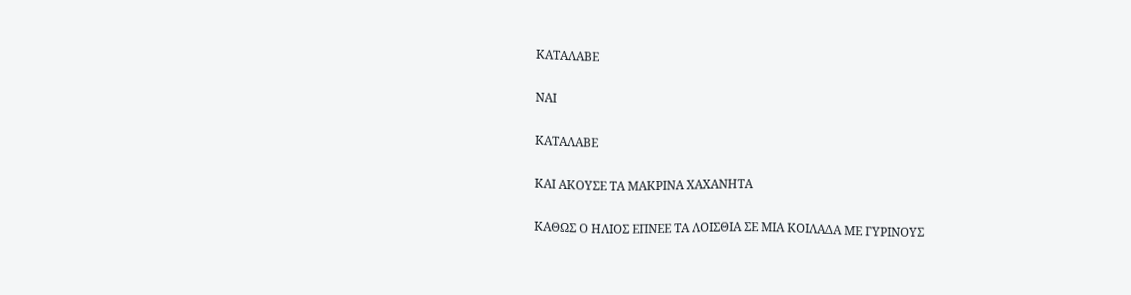ΚΑΤΑΛΑΒΕ

ΝΑΙ

ΚΑΤΑΛΑΒΕ

ΚΑΙ ΑΚΟΥΣΕ ΤΑ ΜΑΚΡΙΝΑ ΧΑΧΑΝΗΤΑ

ΚΑΘΩΣ Ο ΗΛΙΟΣ ΕΠΝΕΕ ΤΑ ΛΟΙΣΘΙΑ ΣΕ ΜΙΑ ΚΟΙΛΑΔΑ ΜΕ ΓΥΡΙΝΟΥΣ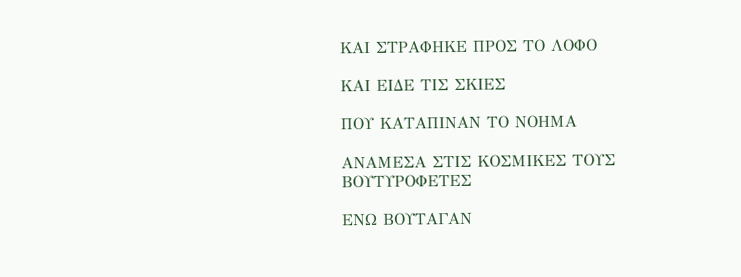ΚΑΙ ΣΤΡΑΦΗΚΕ ΠΡΟΣ ΤΟ ΛΟΦΟ

ΚΑΙ ΕΙΔΕ ΤΙΣ ΣΚΙΕΣ

ΠΟΥ ΚΑΤΑΠΙΝΑΝ ΤΟ ΝΟΗΜΑ

ΑΝΑΜΕΣΑ ΣΤΙΣ ΚΟΣΜΙΚΕΣ ΤΟΥΣ ΒΟΥΤΥΡΟΦΕΤΕΣ

ΕΝΩ ΒΟΥΤΑΓΑΝ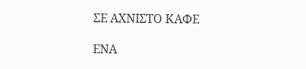ΣΕ ΑΧΝΙΣΤΟ ΚΑΦΕ

ΕΝΑ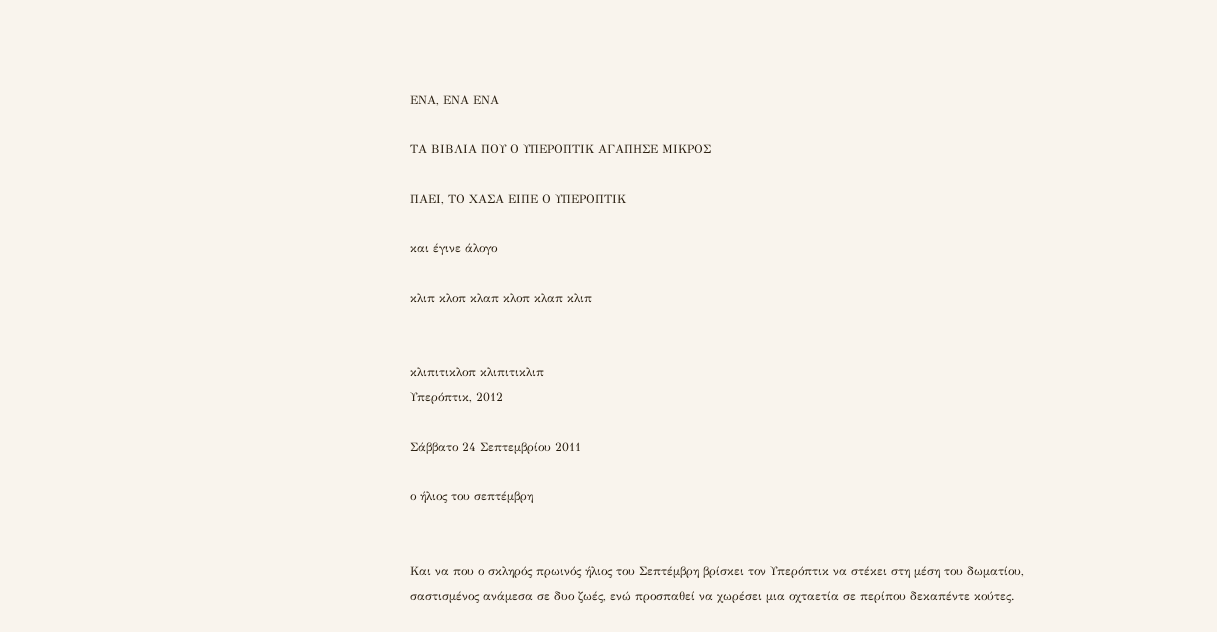ΕΝΑ, ΕΝΑ ΕΝΑ

ΤΑ ΒΙΒΛΙΑ ΠΟΥ Ο ΥΠΕΡΟΠΤΙΚ ΑΓΑΠΗΣΕ ΜΙΚΡΟΣ

ΠΑΕΙ, ΤΟ ΧΑΣΑ ΕΙΠΕ Ο ΥΠΕΡΟΠΤΙΚ

και έγινε άλογο

κλιπ κλοπ κλαπ κλοπ κλαπ κλιπ


κλιπιτικλοπ κλιπιτικλιπ
Υπερόπτικ, 2012

Σάββατο 24 Σεπτεμβρίου 2011

ο ήλιος του σεπτέμβρη


Και να που ο σκληρός πρωινός ήλιος του Σεπτέμβρη βρίσκει τον Υπερόπτικ να στέκει στη μέση του δωματίου, σαστισμένος ανάμεσα σε δυο ζωές, ενώ προσπαθεί να χωρέσει μια οχταετία σε περίπου δεκαπέντε κούτες.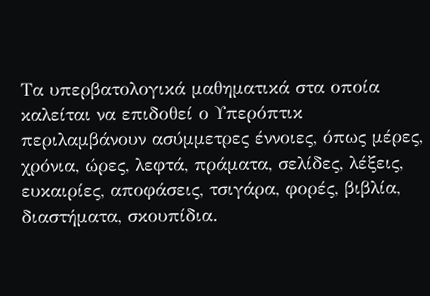Τα υπερβατολογικά μαθηματικά στα οποία καλείται να επιδοθεί ο Υπερόπτικ περιλαμβάνουν ασύμμετρες έννοιες, όπως μέρες, χρόνια, ώρες, λεφτά, πράματα, σελίδες, λέξεις, ευκαιρίες, αποφάσεις, τσιγάρα, φορές, βιβλία, διαστήματα, σκουπίδια.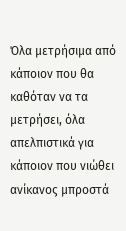Όλα μετρήσιμα από κάποιον που θα καθόταν να τα μετρήσει, όλα απελπιστικά για κάποιον που νιώθει ανίκανος μπροστά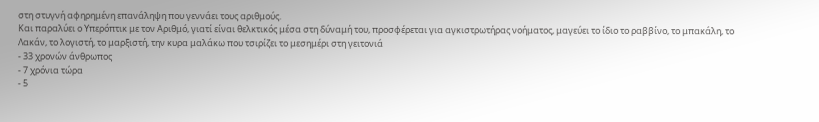στη στυγνή αφηρημένη επανάληψη που γεννάει τους αριθμούς.
Και παραλύει ο Υπερόπτικ με τον Αριθμό, γιατί είναι θελκτικός μέσα στη δύναμή του, προσφέρεται για αγκιστρωτήρας νοήματος, μαγεύει το ίδιο το ραββίνο, το μπακάλη, το Λακάν, το λογιστή, το μαρξιστή, την κυρα μαλάκω που τσιρίζει το μεσημέρι στη γειτονιά
- 33 χρονών άνθρωπος
- 7 χρόνια τώρα
- 5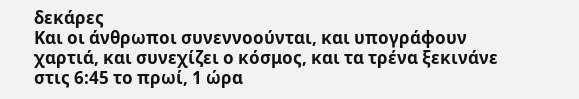δεκάρες
Και οι άνθρωποι συνεννοούνται, και υπογράφουν χαρτιά, και συνεχίζει ο κόσμος, και τα τρένα ξεκινάνε στις 6:45 το πρωί, 1 ώρα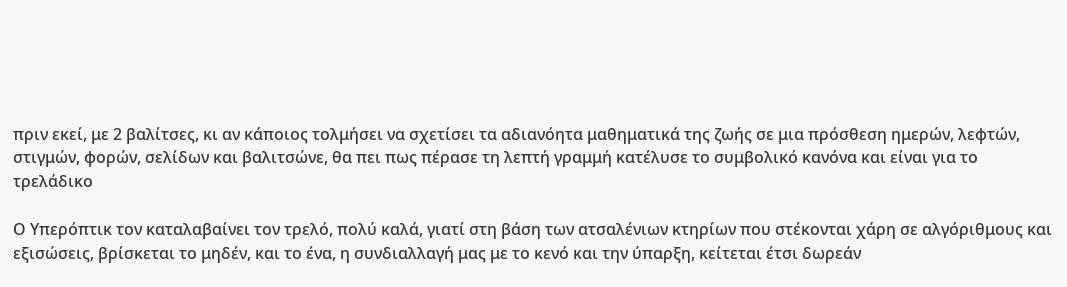πριν εκεί, με 2 βαλίτσες, κι αν κάποιος τολμήσει να σχετίσει τα αδιανόητα μαθηματικά της ζωής σε μια πρόσθεση ημερών, λεφτών, στιγμών, φορών, σελίδων και βαλιτσώνε, θα πει πως πέρασε τη λεπτή γραμμή κατέλυσε το συμβολικό κανόνα και είναι για το τρελάδικο

Ο Υπερόπτικ τον καταλαβαίνει τον τρελό, πολύ καλά, γιατί στη βάση των ατσαλένιων κτηρίων που στέκονται χάρη σε αλγόριθμους και εξισώσεις, βρίσκεται το μηδέν, και το ένα, η συνδιαλλαγή μας με το κενό και την ύπαρξη, κείτεται έτσι δωρεάν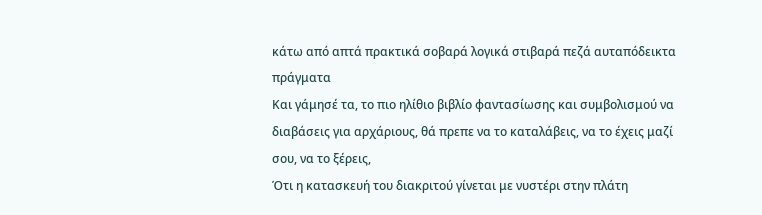κάτω από απτά πρακτικά σοβαρά λογικά στιβαρά πεζά αυταπόδεικτα πράγματα
Και γάμησέ τα, το πιο ηλίθιο βιβλίο φαντασίωσης και συμβολισμού να διαβάσεις για αρχάριους, θά πρεπε να το καταλάβεις, να το έχεις μαζί σου, να το ξέρεις,
Ότι η κατασκευή του διακριτού γίνεται με νυστέρι στην πλάτη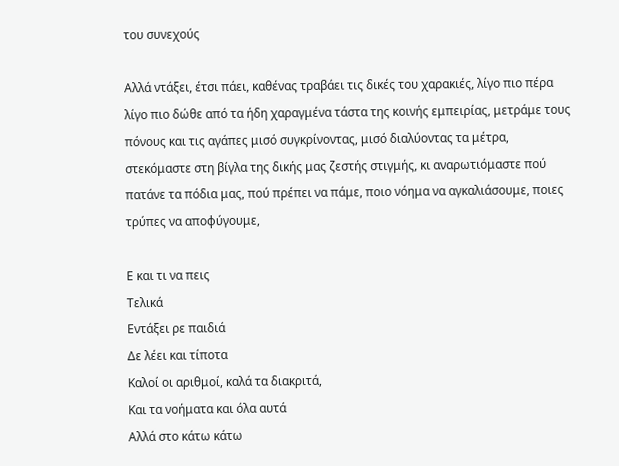του συνεχούς

Αλλά ντάξει, έτσι πάει, καθένας τραβάει τις δικές του χαρακιές, λίγο πιο πέρα λίγο πιο δώθε από τα ήδη χαραγμένα τάστα της κοινής εμπειρίας, μετράμε τους πόνους και τις αγάπες μισό συγκρίνοντας, μισό διαλύοντας τα μέτρα, στεκόμαστε στη βίγλα της δικής μας ζεστής στιγμής, κι αναρωτιόμαστε πού πατάνε τα πόδια μας, πού πρέπει να πάμε, ποιο νόημα να αγκαλιάσουμε, ποιες τρύπες να αποφύγουμε,

Ε και τι να πεις
Τελικά
Εντάξει ρε παιδιά
Δε λέει και τίποτα
Καλοί οι αριθμοί, καλά τα διακριτά,
Και τα νοήματα και όλα αυτά
Αλλά στο κάτω κάτω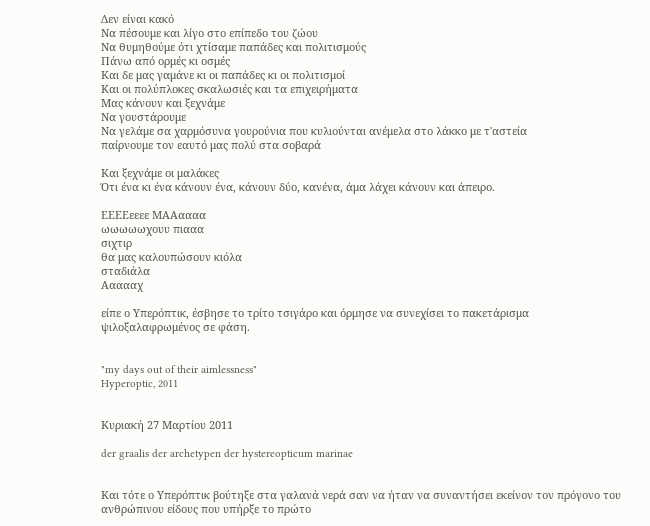Δεν είναι κακό
Να πέσουμε και λίγο στο επίπεδο του ζώου
Να θυμηθούμε ότι χτίσαμε παπάδες και πολιτισμούς
Πάνω από ορμές κι οσμές
Και δε μας γαμάνε κι οι παπάδες κι οι πολιτισμοί
Και οι πολύπλοκες σκαλωσιές και τα επιχειρήματα
Μας κάνουν και ξεχνάμε
Να γουστάρουμε
Να γελάμε σα χαρμόσυνα γουρούνια που κυλιούνται ανέμελα στο λάκκο με τ'αστεία
παίρνουμε τον εαυτό μας πολύ στα σοβαρά

Και ξεχνάμε οι μαλάκες
Ότι ένα κι ένα κάνουν ένα, κάνουν δύο, κανένα, άμα λάχει κάνουν και άπειρο.

ΕΕΕΕεεεε ΜΑΑαααα
ωωωωωχουυ πιααα
σιχτιρ
θα μας καλουπώσουν κιόλα
σταδιάλα
Αααααχ

είπε ο Υπερόπτικ, έσβησε το τρίτο τσιγάρο και όρμησε να συνεχίσει το πακετάρισμα ψιλοξαλαφρωμένος σε φάση.


"my days out of their aimlessness"
Hyperoptic, 2011


Κυριακή 27 Μαρτίου 2011

der graalis der archetypen der hystereopticum marinae


Και τότε ο Υπερόπτικ βούτηξε στα γαλανά νερά σαν να ήταν να συναντήσει εκείνον τον πρόγονο του ανθρώπινου είδους που υπήρξε το πρώτο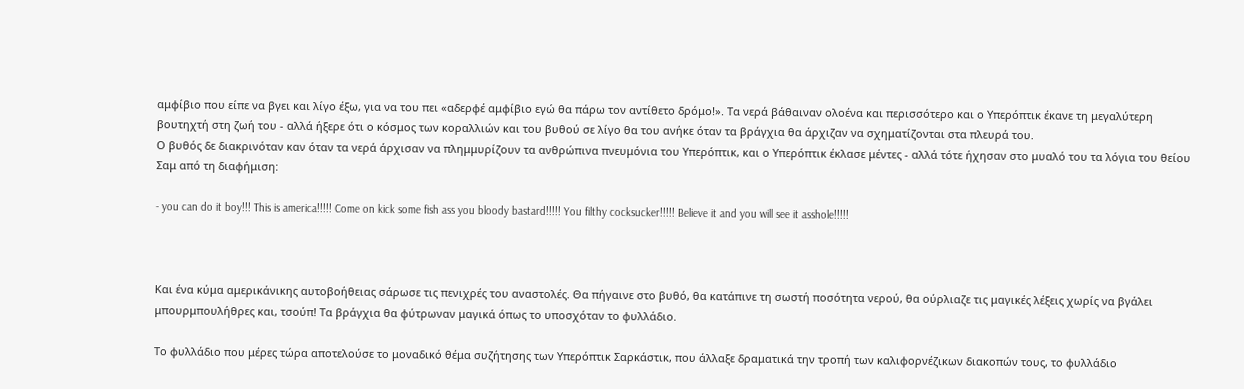αμφίβιο που είπε να βγει και λίγο έξω, για να του πει «αδερφέ αμφίβιο εγώ θα πάρω τον αντίθετο δρόμο!». Τα νερά βάθαιναν ολοένα και περισσότερο και ο Υπερόπτικ έκανε τη μεγαλύτερη βουτηχτή στη ζωή του - αλλά ήξερε ότι ο κόσμος των κοραλλιών και του βυθού σε λίγο θα του ανήκε όταν τα βράγχια θα άρχιζαν να σχηματίζονται στα πλευρά του.
Ο βυθός δε διακρινόταν καν όταν τα νερά άρχισαν να πλημμυρίζουν τα ανθρώπινα πνευμόνια του Υπερόπτικ, και ο Υπερόπτικ έκλασε μέντες - αλλά τότε ήχησαν στο μυαλό του τα λόγια του θείου Σαμ από τη διαφήμιση:

- you can do it boy!!! This is america!!!!! Come on kick some fish ass you bloody bastard!!!!! You filthy cocksucker!!!!! Believe it and you will see it asshole!!!!!



Και ένα κύμα αμερικάνικης αυτοβοήθειας σάρωσε τις πενιχρές του αναστολές. Θα πήγαινε στο βυθό, θα κατάπινε τη σωστή ποσότητα νερού, θα ούρλιαζε τις μαγικές λέξεις χωρίς να βγάλει μπουρμπουλήθρες και, τσούπ! Τα βράγχια θα φύτρωναν μαγικά όπως το υποσχόταν το φυλλάδιο.

Το φυλλάδιο που μέρες τώρα αποτελούσε το μοναδικό θέμα συζήτησης των Υπερόπτικ Σαρκάστικ, που άλλαξε δραματικά την τροπή των καλιφορνέζικων διακοπών τους, το φυλλάδιο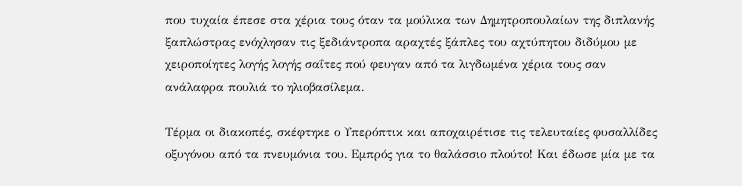που τυχαία έπεσε στα χέρια τους όταν τα μούλικα των Δημητροπουλαίων της διπλανής ξαπλώστρας ενόχλησαν τις ξεδιάντροπα αραχτές ξάπλες του αχτύπητου διδύμου με χειροποίητες λογής λογής σαΐτες πού φευγαν από τα λιγδωμένα χέρια τους σαν ανάλαφρα πουλιά το ηλιοβασίλεμα.

Τέρμα οι διακοπές, σκέφτηκε ο Υπερόπτικ και αποχαιρέτισε τις τελευταίες φυσαλλίδες οξυγόνου από τα πνευμόνια του. Εμπρός για το θαλάσσιο πλούτο! Και έδωσε μία με τα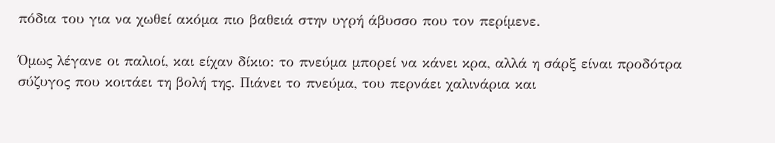πόδια του για να χωθεί ακόμα πιο βαθειά στην υγρή άβυσσο που τον περίμενε.

Όμως λέγανε οι παλιοί, και είχαν δίκιο: το πνεύμα μπορεί να κάνει κρα, αλλά η σάρξ είναι προδότρα σύζυγος που κοιτάει τη βολή της. Πιάνει το πνεύμα, του περνάει χαλινάρια και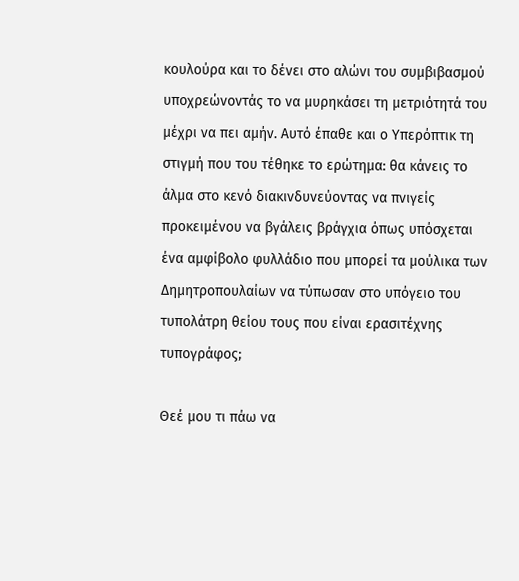κουλούρα και το δένει στο αλώνι του συμβιβασμού υποχρεώνοντάς το να μυρηκάσει τη μετριότητά του μέχρι να πει αμήν. Αυτό έπαθε και ο Υπερόπτικ τη στιγμή που του τέθηκε το ερώτημα: θα κάνεις το άλμα στο κενό διακινδυνεύοντας να πνιγείς προκειμένου να βγάλεις βράγχια όπως υπόσχεται ένα αμφίβολο φυλλάδιο που μπορεί τα μούλικα των Δημητροπουλαίων να τύπωσαν στο υπόγειο του τυπολάτρη θείου τους που είναι ερασιτέχνης τυπογράφος;

Θεέ μου τι πάω να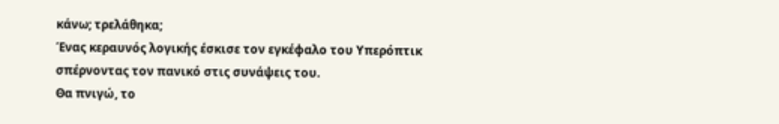κάνω; τρελάθηκα;
Ένας κεραυνός λογικής έσκισε τον εγκέφαλο του Υπερόπτικ σπέρνοντας τον πανικό στις συνάψεις του.
Θα πνιγώ, το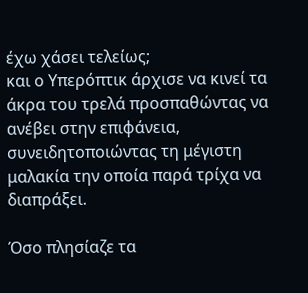έχω χάσει τελείως;
και ο Υπερόπτικ άρχισε να κινεί τα άκρα του τρελά προσπαθώντας να ανέβει στην επιφάνεια, συνειδητοποιώντας τη μέγιστη μαλακία την οποία παρά τρίχα να διαπράξει.

Όσο πλησίαζε τα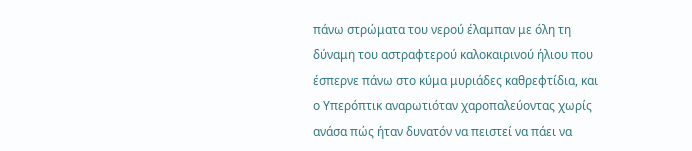πάνω στρώματα του νερού έλαμπαν με όλη τη δύναμη του αστραφτερού καλοκαιρινού ήλιου που έσπερνε πάνω στο κύμα μυριάδες καθρεφτίδια, και ο Υπερόπτικ αναρωτιόταν χαροπαλεύοντας χωρίς ανάσα πώς ήταν δυνατόν να πειστεί να πάει να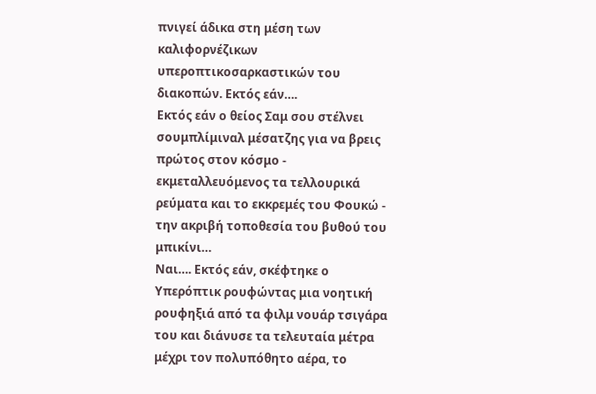πνιγεί άδικα στη μέση των καλιφορνέζικων υπεροπτικοσαρκαστικών του διακοπών. Εκτός εάν….
Εκτός εάν ο θείος Σαμ σου στέλνει σουμπλίμιναλ μέσατζης για να βρεις πρώτος στον κόσμο - εκμεταλλευόμενος τα τελλουρικά ρεύματα και το εκκρεμές του Φουκώ - την ακριβή τοποθεσία του βυθού του μπικίνι…
Ναι…. Εκτός εάν, σκέφτηκε ο Υπερόπτικ ρουφώντας μια νοητική ρουφηξιά από τα φιλμ νουάρ τσιγάρα του και διάνυσε τα τελευταία μέτρα μέχρι τον πολυπόθητο αέρα, το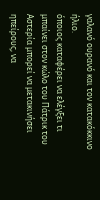γαλανό ουρανό και τον κατακόκκινο ήλιο.
όποιος καταφέρει να ελέγξει τι μπαίνει στον κώλο του Πάτρικ του Αστερία μπορεί να μετακινήσει ηπείρους, να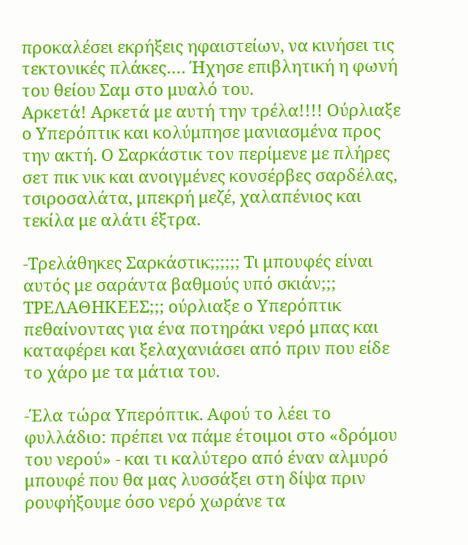προκαλέσει εκρήξεις ηφαιστείων, να κινήσει τις τεκτονικές πλάκες…. Ήχησε επιβλητική η φωνή του θείου Σαμ στο μυαλό του.
Αρκετά! Αρκετά με αυτή την τρέλα!!!! Ούρλιαξε ο Υπερόπτικ και κολύμπησε μανιασμένα προς την ακτή. Ο Σαρκάστικ τον περίμενε με πλήρες σετ πικ νικ και ανοιγμένες κονσέρβες σαρδέλας, τσιροσαλάτα, μπεκρή μεζέ, χαλαπένιος και τεκίλα με αλάτι έξτρα.

-Τρελάθηκες Σαρκάστικ;;;;;; Τι μπουφές είναι αυτός με σαράντα βαθμούς υπό σκιάν;;; ΤΡΕΛΑΘΗΚΕΕΣ;;; ούρλιαξε ο Υπερόπτικ πεθαίνοντας για ένα ποτηράκι νερό μπας και καταφέρει και ξελαχανιάσει από πριν που είδε το χάρο με τα μάτια του.

-Έλα τώρα Υπερόπτικ. Αφού το λέει το φυλλάδιο: πρέπει να πάμε έτοιμοι στο «δρόμου του νερού» - και τι καλύτερο από έναν αλμυρό μπουφέ που θα μας λυσσάξει στη δίψα πριν ρουφήξουμε όσο νερό χωράνε τα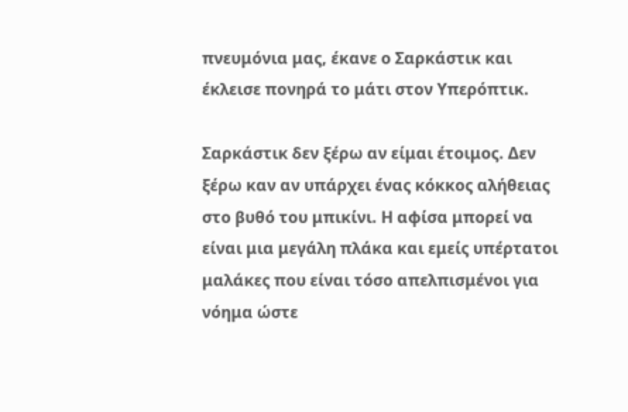πνευμόνια μας, έκανε ο Σαρκάστικ και έκλεισε πονηρά το μάτι στον Υπερόπτικ.

Σαρκάστικ δεν ξέρω αν είμαι έτοιμος. Δεν ξέρω καν αν υπάρχει ένας κόκκος αλήθειας στο βυθό του μπικίνι. Η αφίσα μπορεί να είναι μια μεγάλη πλάκα και εμείς υπέρτατοι μαλάκες που είναι τόσο απελπισμένοι για νόημα ώστε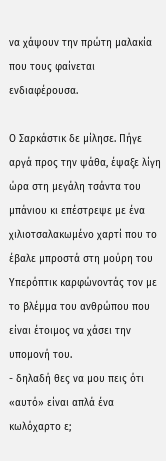να χάψουν την πρώτη μαλακία που τους φαίνεται ενδιαφέρουσα.

Ο Σαρκάστικ δε μίλησε. Πήγε αργά προς την ψάθα, έψαξε λίγη ώρα στη μεγάλη τσάντα του μπάνιου κι επέστρεψε με ένα χιλιοτσαλακωμένο χαρτί που το έβαλε μπροστά στη μούρη του Υπερόπτικ καρφώνοντάς τον με το βλέμμα του ανθρώπου που είναι έτοιμος να χάσει την υπομονή του.
- δηλαδή θες να μου πεις ότι «αυτό» είναι απλά ένα κωλόχαρτο ε;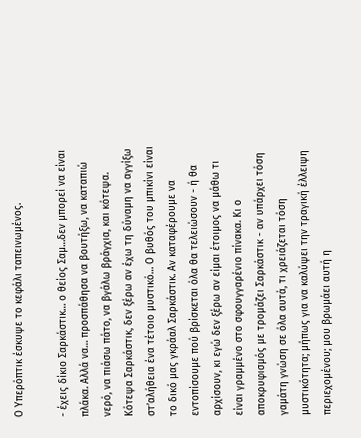Ο Υπερόπτικ έσκυψε το κεφάλι ταπεινωμένος.

- έχεις δίκιο Σαρκάστικ… ο θείος Σαμ…δεν μπορεί να είναι πλάκα. Αλλά να… προσπάθησα να βουτήξω, να καταπιώ νερό, να πιάσω πάτο, να βγάλω βράγχια, και κότεψα. Κότεψα Σαρκάστικ, δεν ξέρω αν έχω τη δύναμη να αγγίξω στ’αλήθεια ένα τέτοιο μυστικό… Ο βυθός του μπικίνι είναι το δικό μας γκράαλ Σαρκάστικ. Αν καταφέρουμε να εντοπίσουμε πού βρίσκεται όλα θα τελειώσουν - ή θα αρχίσουν, κι εγώ δεν ξέρω αν είμαι έτοιμος να μάθω τι είναι γραμμένο στο σφουγγαρένιο πίνακα. Κι ο αποκρυφισμός με τρομάζει Σαρκάστικ - αν υπάρχει τόση γαμάτη γνώση σε όλα αυτά, τι χρειάζεται τόση μυστικότητα; μήπως για να καλύψει την τραγική έλλειψη περιεχομένου; μου βρωμάει αυτή η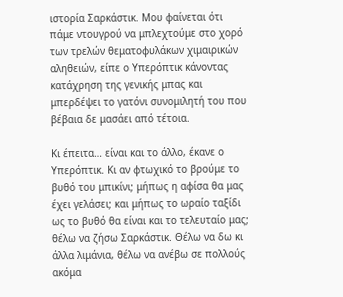ιστορία Σαρκάστικ. Μου φαίνεται ότι πάμε ντουγρού να μπλεχτούμε στο χορό των τρελών θεματοφυλάκων χιμαιρικών αληθειών, είπε ο Υπερόπτικ κάνοντας κατάχρηση της γενικής μπας και μπερδέψει το γατόνι συνομιλητή του που βέβαια δε μασάει από τέτοια.

Κι έπειτα… είναι και το άλλο, έκανε ο Υπερόπτικ. Κι αν φτωχικό το βρούμε το βυθό του μπικίνι; μήπως η αφίσα θα μας έχει γελάσει; και μήπως το ωραίο ταξίδι ως το βυθό θα είναι και το τελευταίο μας; θέλω να ζήσω Σαρκάστικ. Θέλω να δω κι άλλα λιμάνια, θέλω να ανέβω σε πολλούς ακόμα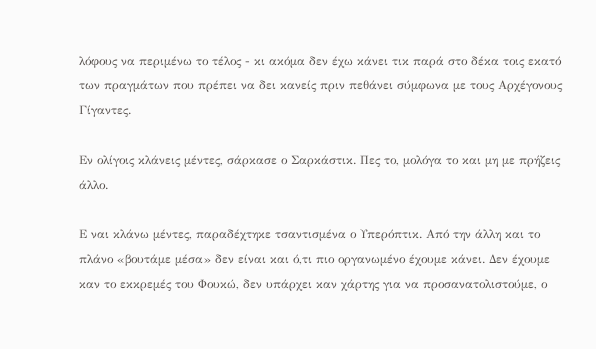λόφους να περιμένω το τέλος - κι ακόμα δεν έχω κάνει τικ παρά στο δέκα τοις εκατό των πραγμάτων που πρέπει να δει κανείς πριν πεθάνει σύμφωνα με τους Αρχέγονους Γίγαντες.

Εν ολίγοις κλάνεις μέντες, σάρκασε ο Σαρκάστικ. Πες το, μολόγα το και μη με πρήζεις άλλο.

Ε ναι κλάνω μέντες, παραδέχτηκε τσαντισμένα ο Υπερόπτικ. Από την άλλη και το πλάνο «βουτάμε μέσα» δεν είναι και ό,τι πιο οργανωμένο έχουμε κάνει. Δεν έχουμε καν το εκκρεμές του Φουκώ, δεν υπάρχει καν χάρτης για να προσανατολιστούμε, ο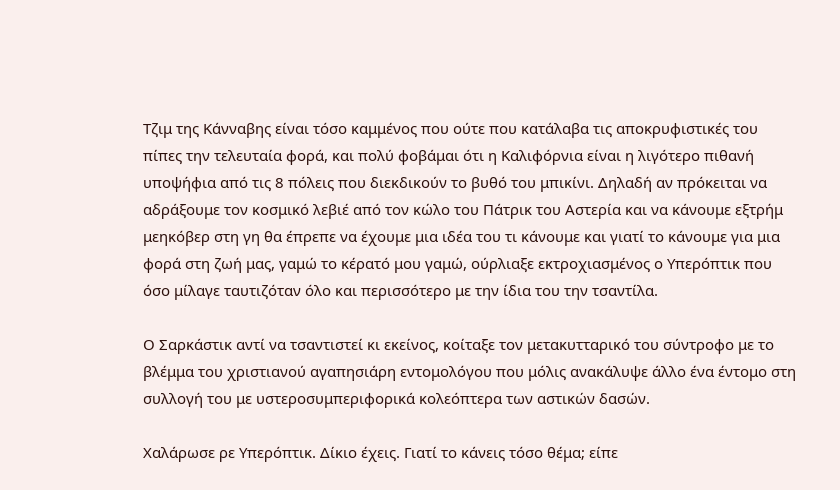Τζιμ της Κάνναβης είναι τόσο καμμένος που ούτε που κατάλαβα τις αποκρυφιστικές του πίπες την τελευταία φορά, και πολύ φοβάμαι ότι η Καλιφόρνια είναι η λιγότερο πιθανή υποψήφια από τις 8 πόλεις που διεκδικούν το βυθό του μπικίνι. Δηλαδή αν πρόκειται να αδράξουμε τον κοσμικό λεβιέ από τον κώλο του Πάτρικ του Αστερία και να κάνουμε εξτρήμ μεηκόβερ στη γη θα έπρεπε να έχουμε μια ιδέα του τι κάνουμε και γιατί το κάνουμε για μια φορά στη ζωή μας, γαμώ το κέρατό μου γαμώ, ούρλιαξε εκτροχιασμένος ο Υπερόπτικ που όσο μίλαγε ταυτιζόταν όλο και περισσότερο με την ίδια του την τσαντίλα.

Ο Σαρκάστικ αντί να τσαντιστεί κι εκείνος, κοίταξε τον μετακυτταρικό του σύντροφο με το βλέμμα του χριστιανού αγαπησιάρη εντομολόγου που μόλις ανακάλυψε άλλο ένα έντομο στη συλλογή του με υστεροσυμπεριφορικά κολεόπτερα των αστικών δασών.

Χαλάρωσε ρε Υπερόπτικ. Δίκιο έχεις. Γιατί το κάνεις τόσο θέμα; είπε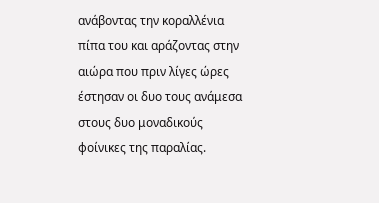ανάβοντας την κοραλλένια πίπα του και αράζοντας στην αιώρα που πριν λίγες ώρες έστησαν οι δυο τους ανάμεσα στους δυο μοναδικούς φοίνικες της παραλίας.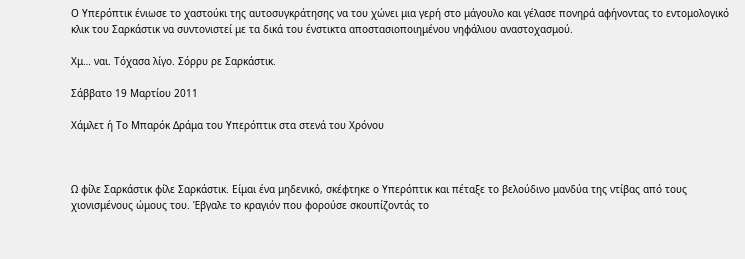Ο Υπερόπτικ ένιωσε το χαστούκι της αυτοσυγκράτησης να του χώνει μια γερή στο μάγουλο και γέλασε πονηρά αφήνοντας το εντομολογικό κλικ του Σαρκάστικ να συντονιστεί με τα δικά του ένστικτα αποστασιοποιημένου νηφάλιου αναστοχασμού.

Χμ… ναι. Τόχασα λίγο. Σόρρυ ρε Σαρκάστικ.

Σάββατο 19 Μαρτίου 2011

Χάμλετ ή Το Μπαρόκ Δράμα του Υπερόπτικ στα στενά του Χρόνου



Ω φίλε Σαρκάστικ φίλε Σαρκάστικ. Είμαι ένα μηδενικό, σκέφτηκε ο Υπερόπτικ και πέταξε το βελούδινο μανδύα της ντίβας από τους χιονισμένους ώμους του. Έβγαλε το κραγιόν που φορούσε σκουπίζοντάς το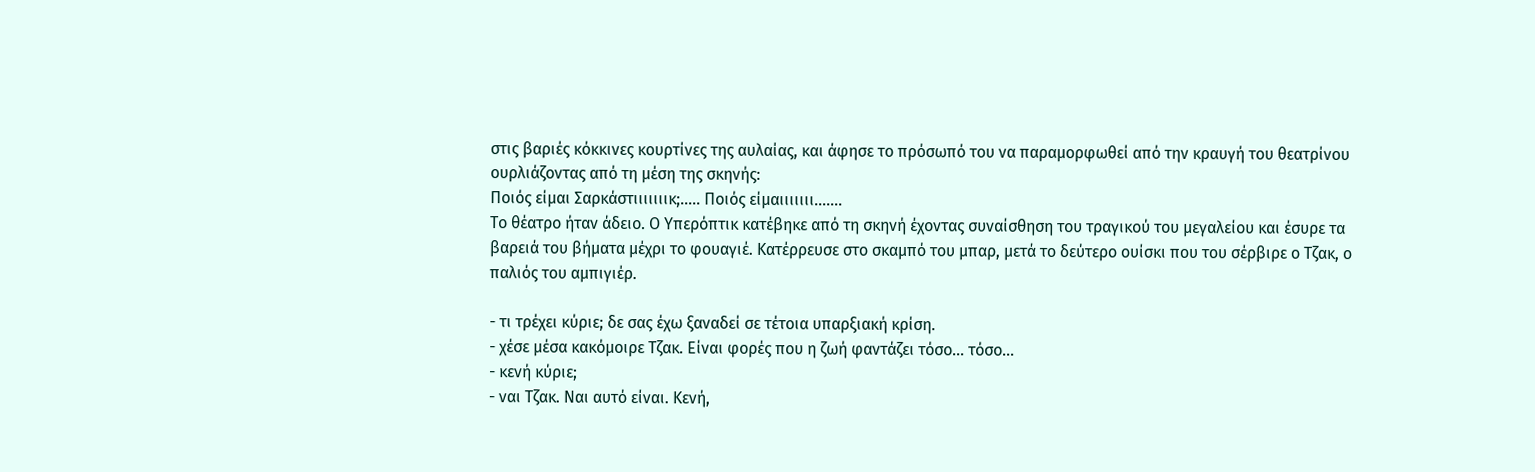στις βαριές κόκκινες κουρτίνες της αυλαίας, και άφησε το πρόσωπό του να παραμορφωθεί από την κραυγή του θεατρίνου ουρλιάζοντας από τη μέση της σκηνής:
Ποιός είμαι Σαρκάστιιιιιιικ;….. Ποιός είμαιιιιιιι…….
Το θέατρο ήταν άδειο. Ο Υπερόπτικ κατέβηκε από τη σκηνή έχοντας συναίσθηση του τραγικού του μεγαλείου και έσυρε τα βαρειά του βήματα μέχρι το φουαγιέ. Κατέρρευσε στο σκαμπό του μπαρ, μετά το δεύτερο ουίσκι που του σέρβιρε ο Τζακ, ο παλιός του αμπιγιέρ.

- τι τρέχει κύριε; δε σας έχω ξαναδεί σε τέτοια υπαρξιακή κρίση.
- χέσε μέσα κακόμοιρε Τζακ. Είναι φορές που η ζωή φαντάζει τόσο… τόσο…
- κενή κύριε;
- ναι Τζακ. Ναι αυτό είναι. Κενή,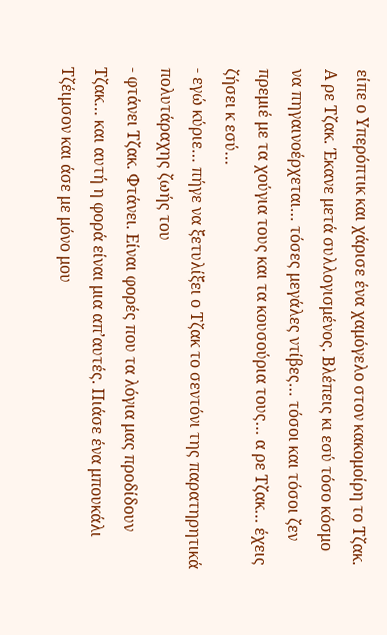είπε ο Υπερόπτικ και χάρισε ένα χαμόγελο στον κακομοίρη το Τζακ. Α ρε Τζακ. Έκανε μετά συλλογισμένος. Βλέπεις κι εσύ τόσο κόσμο να πηγαινοέρχεται… τόσες μεγάλες ντίβες… τόσοι και τόσοι ζεν πρεμιέ με τα χούγια τους και τα κουσούρια τους… α ρε Τζακ… έχεις ζήσει κ εσύ…
- εγώ κύριε… πήγε να ξετυλίξει ο Τζακ το σεντόνι της παρατηρητικά πολυτάραχης ζωής του
- φτάνει Τζακ. Φτάνει. Είναι φορές που τα λόγια μας προδίδουν Τζακ… και αυτή η φορά είναι μια απ’αυτές. Πιάσε ένα μπουκάλι Τζέιμσον και άσε με μόνο μου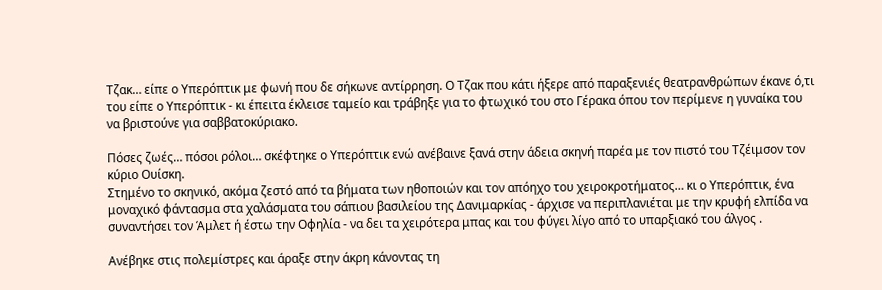Τζακ… είπε ο Υπερόπτικ με φωνή που δε σήκωνε αντίρρηση. Ο Τζακ που κάτι ήξερε από παραξενιές θεατρανθρώπων έκανε ό,τι του είπε ο Υπερόπτικ - κι έπειτα έκλεισε ταμείο και τράβηξε για το φτωχικό του στο Γέρακα όπου τον περίμενε η γυναίκα του να βριστούνε για σαββατοκύριακο.

Πόσες ζωές… πόσοι ρόλοι… σκέφτηκε ο Υπερόπτικ ενώ ανέβαινε ξανά στην άδεια σκηνή παρέα με τον πιστό του Τζέιμσον τον κύριο Ουίσκη.
Στημένο το σκηνικό, ακόμα ζεστό από τα βήματα των ηθοποιών και τον απόηχο του χειροκροτήματος… κι ο Υπερόπτικ, ένα μοναχικό φάντασμα στα χαλάσματα του σάπιου βασιλείου της Δανιμαρκίας - άρχισε να περιπλανιέται με την κρυφή ελπίδα να συναντήσει τον Άμλετ ή έστω την Οφηλία - να δει τα χειρότερα μπας και του φύγει λίγο από το υπαρξιακό του άλγος .

Ανέβηκε στις πολεμίστρες και άραξε στην άκρη κάνοντας τη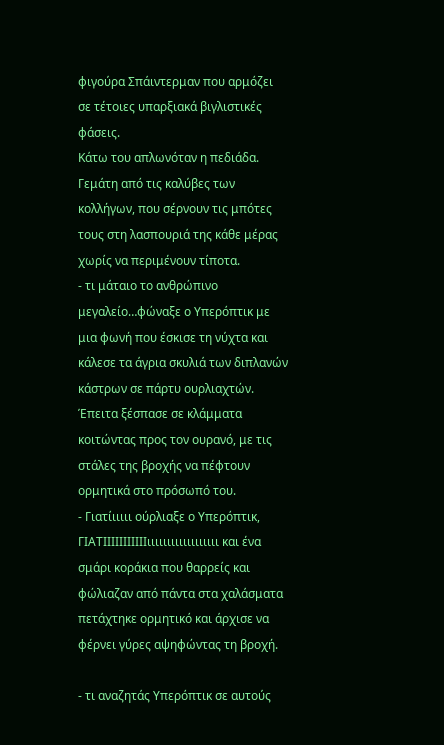φιγούρα Σπάιντερμαν που αρμόζει σε τέτοιες υπαρξιακά βιγλιστικές φάσεις.
Κάτω του απλωνόταν η πεδιάδα. Γεμάτη από τις καλύβες των κολλήγων, που σέρνουν τις μπότες τους στη λασπουριά της κάθε μέρας χωρίς να περιμένουν τίποτα.
- τι μάταιο το ανθρώπινο μεγαλείο…φώναξε ο Υπερόπτικ με μια φωνή που έσκισε τη νύχτα και κάλεσε τα άγρια σκυλιά των διπλανών κάστρων σε πάρτυ ουρλιαχτών.
Έπειτα ξέσπασε σε κλάμματα κοιτώντας προς τον ουρανό, με τις στάλες της βροχής να πέφτουν ορμητικά στο πρόσωπό του.
- Γιατίιιιιι ούρλιαξε ο Υπερόπτικ, ΓΙΑΤΙΙΙΙΙΙΙΙΙΙΙιιιιιιιιιιιιιιιιιι και ένα σμάρι κοράκια που θαρρείς και φώλιαζαν από πάντα στα χαλάσματα πετάχτηκε ορμητικό και άρχισε να φέρνει γύρες αψηφώντας τη βροχή.

- τι αναζητάς Υπερόπτικ σε αυτούς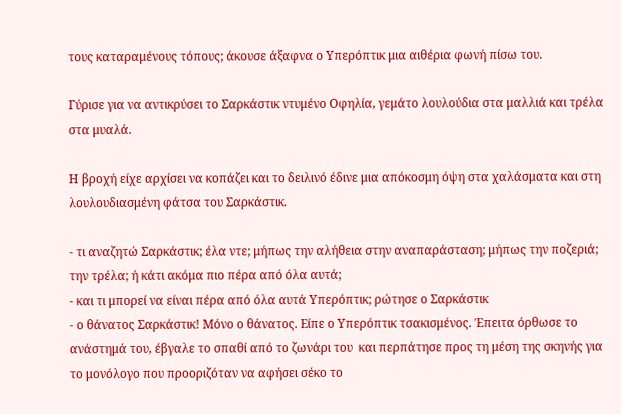τους καταραμένους τόπους; άκουσε άξαφνα ο Υπερόπτικ μια αιθέρια φωνή πίσω του.

Γύρισε για να αντικρύσει το Σαρκάστικ ντυμένο Οφηλία, γεμάτο λουλούδια στα μαλλιά και τρέλα στα μυαλά.

Η βροχή είχε αρχίσει να κοπάζει και το δειλινό έδινε μια απόκοσμη όψη στα χαλάσματα και στη λουλουδιασμένη φάτσα του Σαρκάστικ.

- τι αναζητώ Σαρκάστικ; έλα ντε; μήπως την αλήθεια στην αναπαράσταση; μήπως την ποζεριά; την τρέλα; ή κάτι ακόμα πιο πέρα από όλα αυτά;
- και τι μπορεί να είναι πέρα από όλα αυτά Υπερόπτικ; ρώτησε ο Σαρκάστικ
- ο θάνατος Σαρκάστικ! Μόνο ο θάνατος. Είπε ο Υπερόπτικ τσακισμένος. Έπειτα όρθωσε το ανάστημά του, έβγαλε το σπαθί από το ζωνάρι του  και περπάτησε προς τη μέση της σκηνής για το μονόλογο που προοριζόταν να αφήσει σέκο το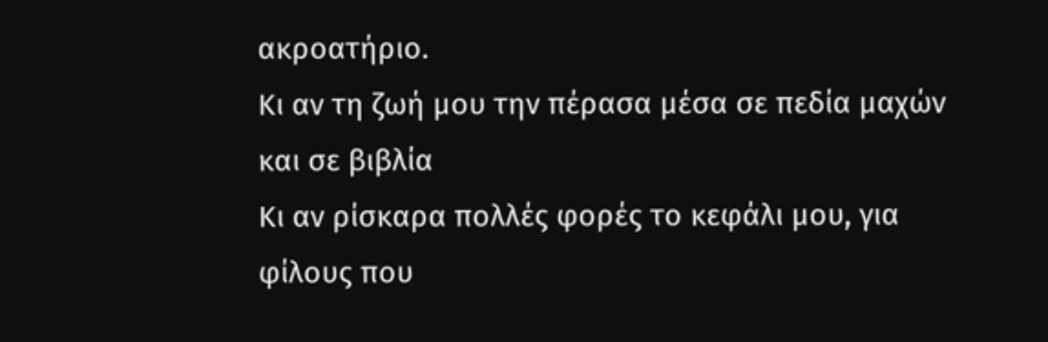ακροατήριο.
Κι αν τη ζωή μου την πέρασα μέσα σε πεδία μαχών και σε βιβλία
Κι αν ρίσκαρα πολλές φορές το κεφάλι μου, για φίλους που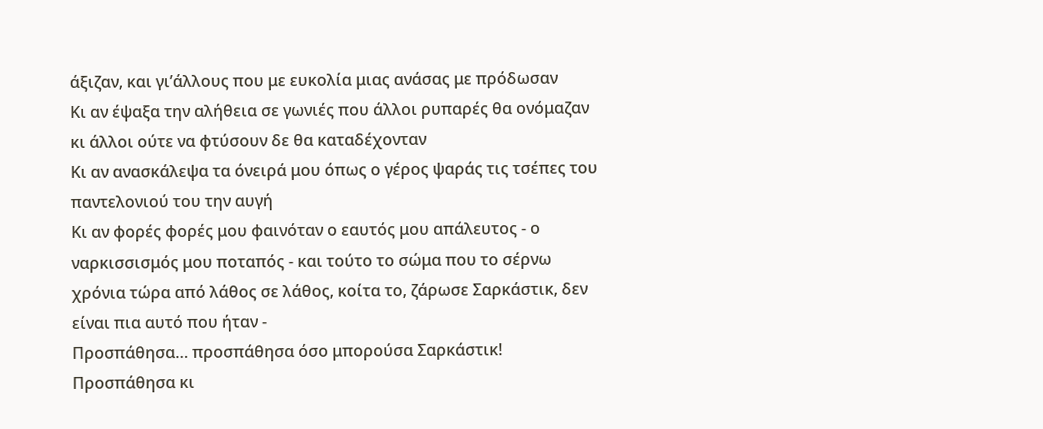άξιζαν, και γι’άλλους που με ευκολία μιας ανάσας με πρόδωσαν
Κι αν έψαξα την αλήθεια σε γωνιές που άλλοι ρυπαρές θα ονόμαζαν κι άλλοι ούτε να φτύσουν δε θα καταδέχονταν
Κι αν ανασκάλεψα τα όνειρά μου όπως ο γέρος ψαράς τις τσέπες του παντελονιού του την αυγή
Κι αν φορές φορές μου φαινόταν ο εαυτός μου απάλευτος - ο ναρκισσισμός μου ποταπός - και τούτο το σώμα που το σέρνω χρόνια τώρα από λάθος σε λάθος, κοίτα το, ζάρωσε Σαρκάστικ, δεν είναι πια αυτό που ήταν -
Προσπάθησα… προσπάθησα όσο μπορούσα Σαρκάστικ!
Προσπάθησα κι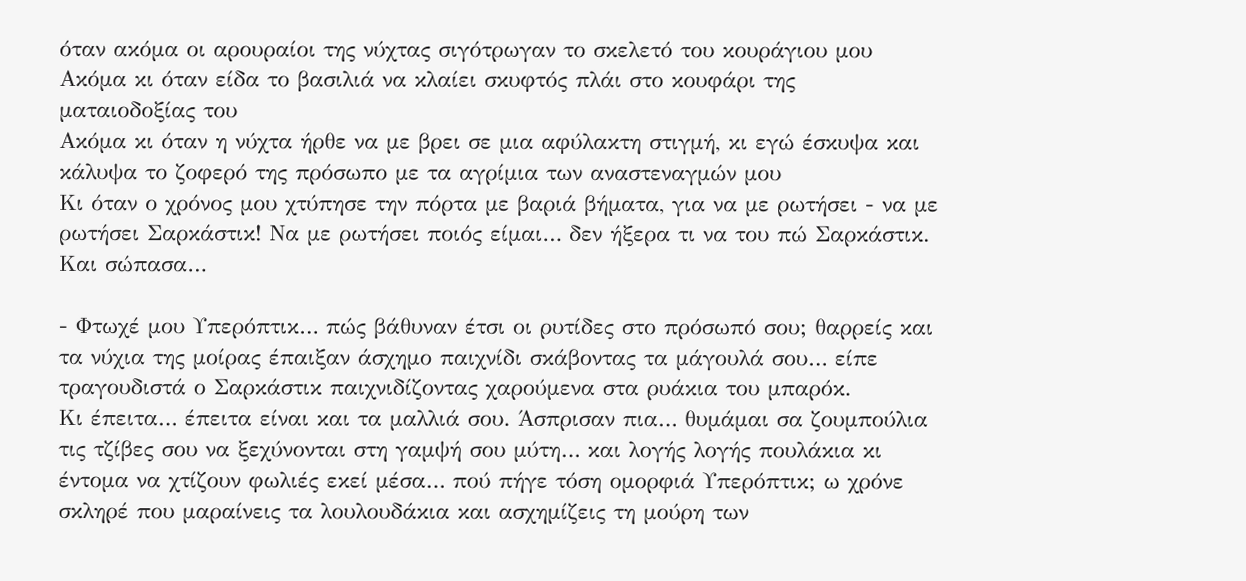όταν ακόμα οι αρουραίοι της νύχτας σιγότρωγαν το σκελετό του κουράγιου μου
Ακόμα κι όταν είδα το βασιλιά να κλαίει σκυφτός πλάι στο κουφάρι της ματαιοδοξίας του
Ακόμα κι όταν η νύχτα ήρθε να με βρει σε μια αφύλακτη στιγμή, κι εγώ έσκυψα και κάλυψα το ζοφερό της πρόσωπο με τα αγρίμια των αναστεναγμών μου
Κι όταν ο χρόνος μου χτύπησε την πόρτα με βαριά βήματα, για να με ρωτήσει - να με ρωτήσει Σαρκάστικ! Να με ρωτήσει ποιός είμαι… δεν ήξερα τι να του πώ Σαρκάστικ. Και σώπασα…

- Φτωχέ μου Υπερόπτικ… πώς βάθυναν έτσι οι ρυτίδες στο πρόσωπό σου; θαρρείς και τα νύχια της μοίρας έπαιξαν άσχημο παιχνίδι σκάβοντας τα μάγουλά σου… είπε τραγουδιστά ο Σαρκάστικ παιχνιδίζοντας χαρούμενα στα ρυάκια του μπαρόκ.
Κι έπειτα… έπειτα είναι και τα μαλλιά σου. Άσπρισαν πια… θυμάμαι σα ζουμπούλια τις τζίβες σου να ξεχύνονται στη γαμψή σου μύτη… και λογής λογής πουλάκια κι έντομα να χτίζουν φωλιές εκεί μέσα… πού πήγε τόση ομορφιά Υπερόπτικ; ω χρόνε σκληρέ που μαραίνεις τα λουλουδάκια και ασχημίζεις τη μούρη των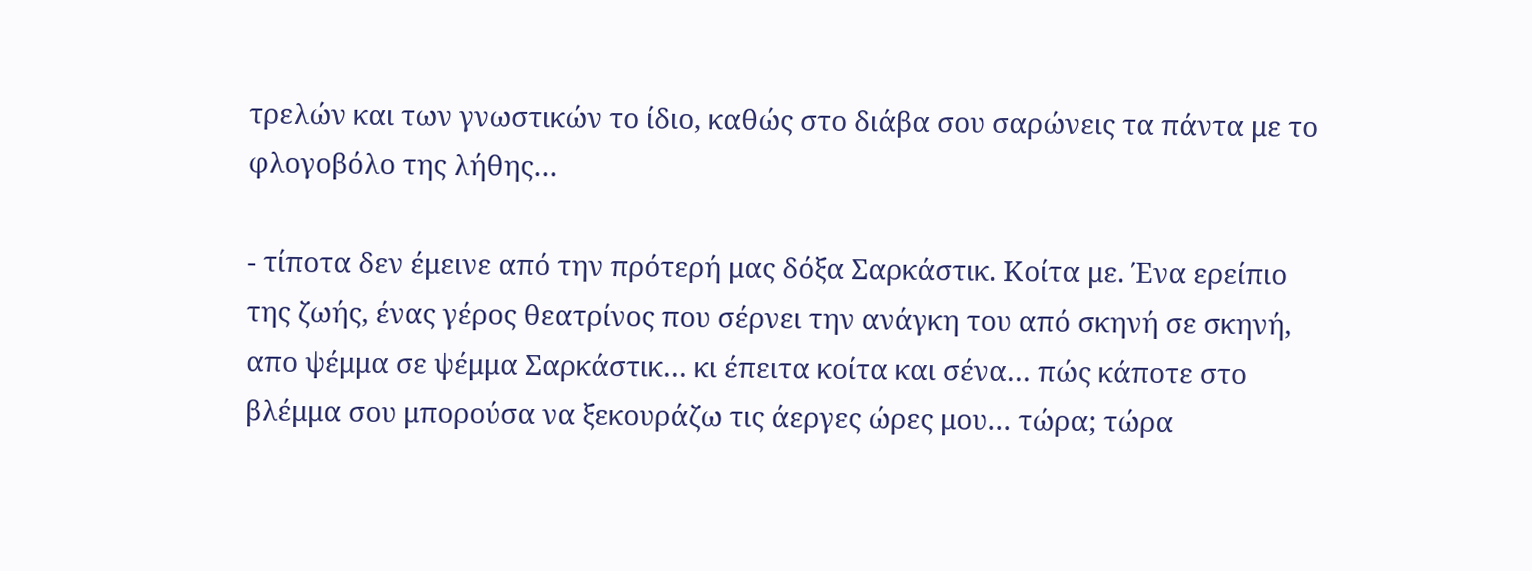τρελών και των γνωστικών το ίδιο, καθώς στο διάβα σου σαρώνεις τα πάντα με το φλογοβόλο της λήθης…

- τίποτα δεν έμεινε από την πρότερή μας δόξα Σαρκάστικ. Κοίτα με. Ένα ερείπιο της ζωής, ένας γέρος θεατρίνος που σέρνει την ανάγκη του από σκηνή σε σκηνή, απο ψέμμα σε ψέμμα Σαρκάστικ… κι έπειτα κοίτα και σένα… πώς κάποτε στο βλέμμα σου μπορούσα να ξεκουράζω τις άεργες ώρες μου… τώρα; τώρα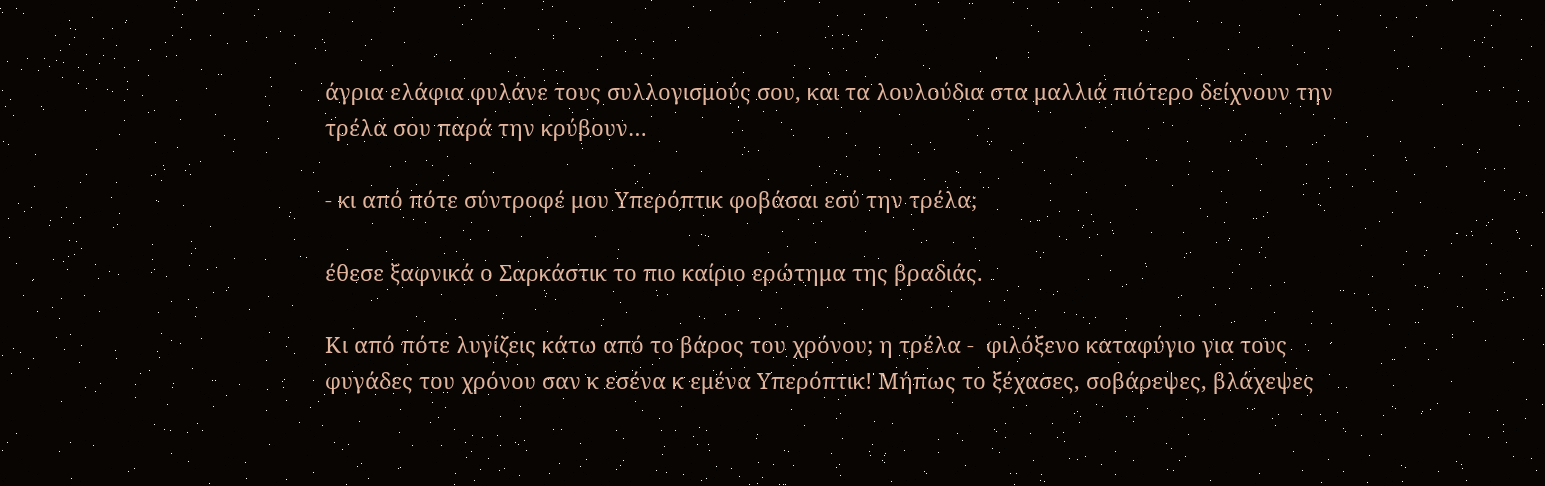άγρια ελάφια φυλάνε τους συλλογισμούς σου, και τα λουλούδια στα μαλλιά πιότερο δείχνουν την τρέλα σου παρά την κρύβουν…

- κι από πότε σύντροφέ μου Υπερόπτικ φοβάσαι εσύ την τρέλα;

έθεσε ξαφνικά ο Σαρκάστικ το πιο καίριο ερώτημα της βραδιάς.

Κι από πότε λυγίζεις κάτω από το βάρος του χρόνου; η τρέλα -  φιλόξενο καταφύγιο για τους φυγάδες του χρόνου σαν κ εσένα κ εμένα Υπερόπτικ! Μήπως το ξέχασες, σοβάρεψες, βλάχεψες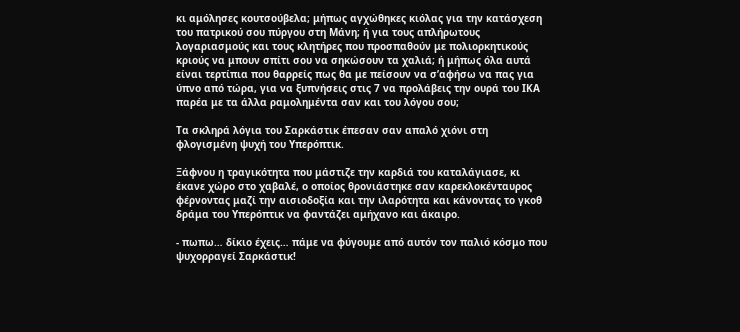κι αμόλησες κουτσούβελα; μήπως αγχώθηκες κιόλας για την κατάσχεση του πατρικού σου πύργου στη Μάνη; ή για τους απλήρωτους λογαριασμούς και τους κλητήρες που προσπαθούν με πολιορκητικούς κριούς να μπουν σπίτι σου να σηκώσουν τα χαλιά; ή μήπως όλα αυτά είναι τερτίπια που θαρρείς πως θα με πείσουν να σ’αφήσω να πας για ύπνο από τώρα, για να ξυπνήσεις στις 7 να προλάβεις την ουρά του ΙΚΑ παρέα με τα άλλα ραμολημέντα σαν και του λόγου σου;

Τα σκληρά λόγια του Σαρκάστικ έπεσαν σαν απαλό χιόνι στη φλογισμένη ψυχή του Υπερόπτικ.

Ξάφνου η τραγικότητα που μάστιζε την καρδιά του καταλάγιασε, κι έκανε χώρο στο χαβαλέ, ο οποίος θρονιάστηκε σαν καρεκλοκένταυρος φέρνοντας μαζί την αισιοδοξία και την ιλαρότητα και κάνοντας το γκοθ δράμα του Υπερόπτικ να φαντάζει αμήχανο και άκαιρο.

- πωπω… δίκιο έχεις… πάμε να φύγουμε από αυτόν τον παλιό κόσμο που ψυχορραγεί Σαρκάστικ!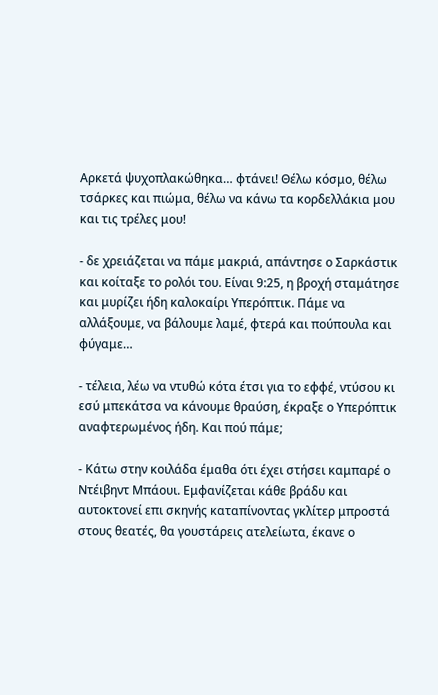Αρκετά ψυχοπλακώθηκα… φτάνει! Θέλω κόσμο, θέλω τσάρκες και πιώμα, θέλω να κάνω τα κορδελλάκια μου και τις τρέλες μου!

- δε χρειάζεται να πάμε μακριά, απάντησε ο Σαρκάστικ και κοίταξε το ρολόι του. Είναι 9:25, η βροχή σταμάτησε και μυρίζει ήδη καλοκαίρι Υπερόπτικ. Πάμε να αλλάξουμε, να βάλουμε λαμέ, φτερά και πούπουλα και φύγαμε…

- τέλεια, λέω να ντυθώ κότα έτσι για το εφφέ, ντύσου κι εσύ μπεκάτσα να κάνουμε θραύση, έκραξε ο Υπερόπτικ αναφτερωμένος ήδη. Και πού πάμε;

- Κάτω στην κοιλάδα έμαθα ότι έχει στήσει καμπαρέ ο Ντέιβηντ Μπάουι. Εμφανίζεται κάθε βράδυ και αυτοκτονεί επι σκηνής καταπίνοντας γκλίτερ μπροστά στους θεατές, θα γουστάρεις ατελείωτα, έκανε ο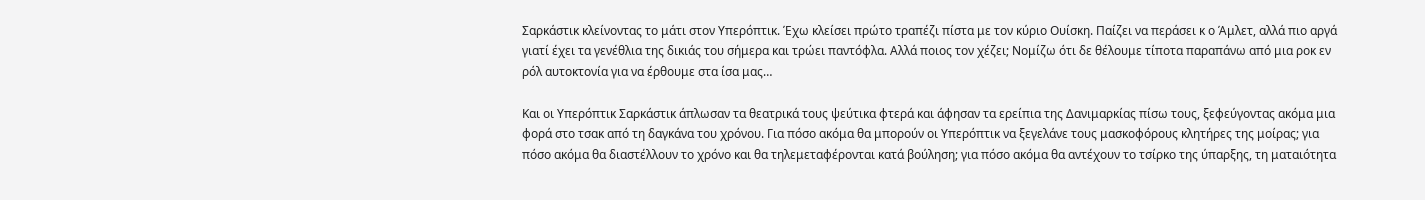Σαρκάστικ κλείνοντας το μάτι στον Υπερόπτικ. Έχω κλείσει πρώτο τραπέζι πίστα με τον κύριο Ουίσκη. Παίζει να περάσει κ ο Άμλετ, αλλά πιο αργά γιατί έχει τα γενέθλια της δικιάς του σήμερα και τρώει παντόφλα. Αλλά ποιος τον χέζει; Νομίζω ότι δε θέλουμε τίποτα παραπάνω από μια ροκ εν ρόλ αυτοκτονία για να έρθουμε στα ίσα μας…

Και οι Υπερόπτικ Σαρκάστικ άπλωσαν τα θεατρικά τους ψεύτικα φτερά και άφησαν τα ερείπια της Δανιμαρκίας πίσω τους, ξεφεύγοντας ακόμα μια φορά στο τσακ από τη δαγκάνα του χρόνου. Για πόσο ακόμα θα μπορούν οι Υπερόπτικ να ξεγελάνε τους μασκοφόρους κλητήρες της μοίρας; για πόσο ακόμα θα διαστέλλουν το χρόνο και θα τηλεμεταφέρονται κατά βούληση; για πόσο ακόμα θα αντέχουν το τσίρκο της ύπαρξης, τη ματαιότητα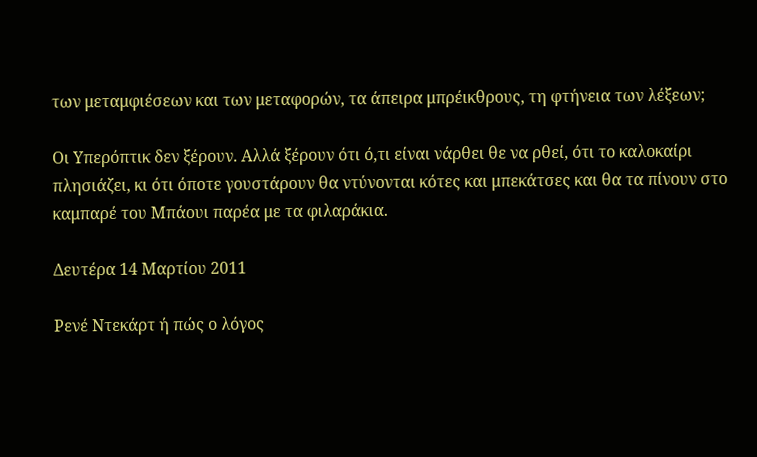των μεταμφιέσεων και των μεταφορών, τα άπειρα μπρέικθρους, τη φτήνεια των λέξεων;

Οι Υπερόπτικ δεν ξέρουν. Αλλά ξέρουν ότι ό,τι είναι νάρθει θε να ρθεί, ότι το καλοκαίρι πλησιάζει, κι ότι όποτε γουστάρουν θα ντύνονται κότες και μπεκάτσες και θα τα πίνουν στο καμπαρέ του Μπάουι παρέα με τα φιλαράκια.

Δευτέρα 14 Μαρτίου 2011

Ρενέ Ντεκάρτ ή πώς ο λόγος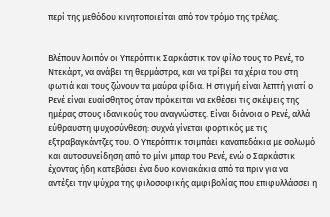περί της μεθόδου κινητοποιείται από τον τρόμο της τρέλας.


Βλέπουν λοιπόν οι Υπερόπτικ Σαρκάστικ τον φίλο τους το Ρενέ, το Ντεκάρτ, να ανάβει τη θερμάστρα, και να τρίβει τα χέρια του στη φωτιά και τους ζώνουν τα μαύρα φίδια. Η στιγμή είναι λεπτή γιατί ο Ρενέ είναι ευαίσθητος όταν πρόκειται να εκθέσει τις σκέψεις της ημέρας στους ιδανικούς του αναγνώστες. Είναι διάνοια ο Ρενέ, αλλά εύθραυστη ψυχοσύνθεση: συχνά γίνεται φορτικός με τις εξτραβαγκάντζες του. Ο Υπερόπτικ τσιμπάει καναπεδάκια με σολωμό και αυτοσυνείδηση από το μίνι μπαρ του Ρενέ, ενώ ο Σαρκάστικ έχοντας ήδη κατεβάσει ένα δυο κονιακάκια από τα πριν για να αντέξει την ψύχρα της φιλοσοφικής αμφιβολίας που επιφυλλάσσει η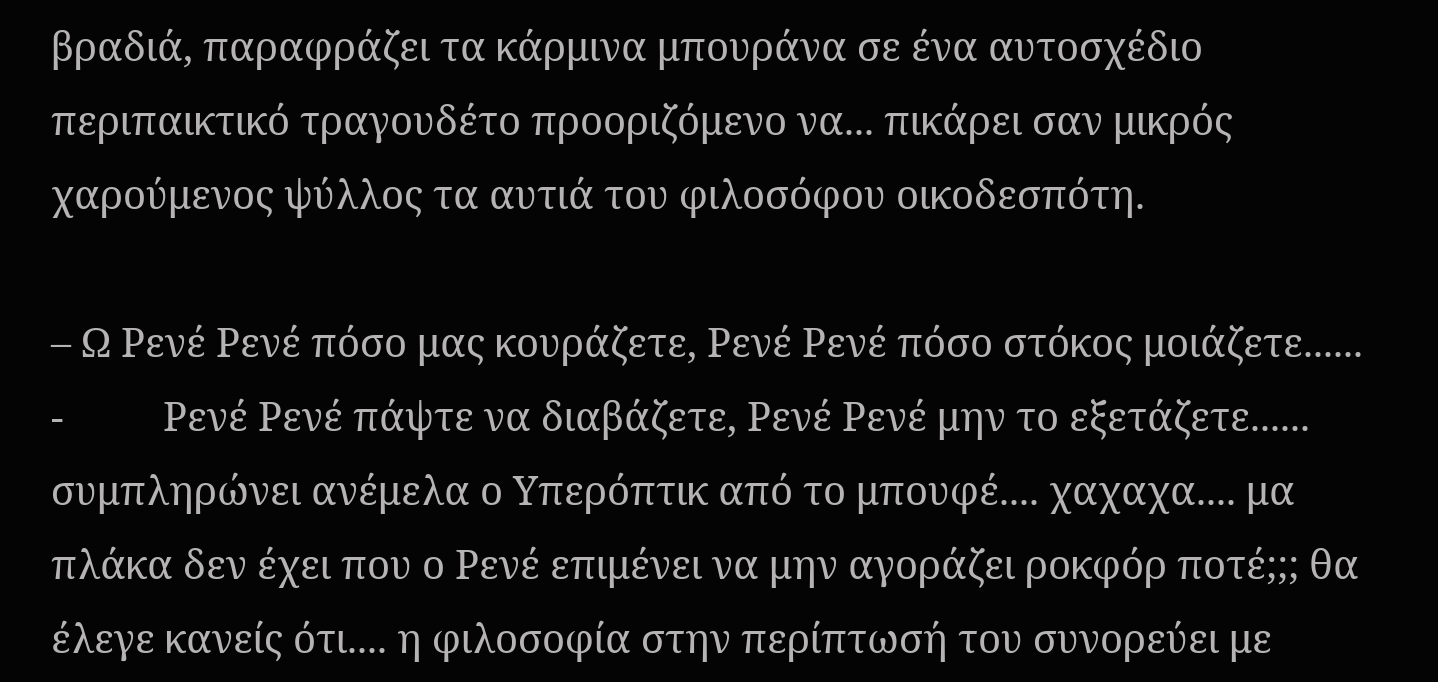βραδιά, παραφράζει τα κάρμινα μπουράνα σε ένα αυτοσχέδιο περιπαικτικό τραγουδέτο προοριζόμενο να... πικάρει σαν μικρός χαρούμενος ψύλλος τα αυτιά του φιλοσόφου οικοδεσπότη.

– Ω Ρενέ Ρενέ πόσο μας κουράζετε, Ρενέ Ρενέ πόσο στόκος μοιάζετε......
-          Ρενέ Ρενέ πάψτε να διαβάζετε, Ρενέ Ρενέ μην το εξετάζετε...... συμπληρώνει ανέμελα ο Υπερόπτικ από το μπουφέ.... χαχαχα.... μα πλάκα δεν έχει που ο Ρενέ επιμένει να μην αγοράζει ροκφόρ ποτέ;;; θα έλεγε κανείς ότι.... η φιλοσοφία στην περίπτωσή του συνορεύει με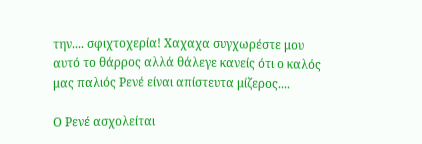την.... σφιχτοχερία! Χαχαχα συγχωρέστε μου αυτό το θάρρος αλλά θάλεγε κανείς ότι ο καλός μας παλιός Ρενέ είναι απίστευτα μίζερος....

Ο Ρενέ ασχολείται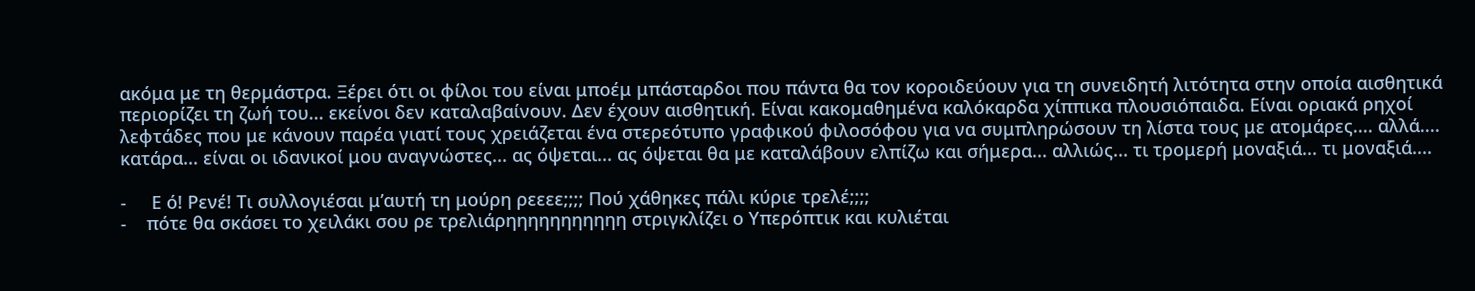ακόμα με τη θερμάστρα. Ξέρει ότι οι φίλοι του είναι μποέμ μπάσταρδοι που πάντα θα τον κοροιδεύουν για τη συνειδητή λιτότητα στην οποία αισθητικά περιορίζει τη ζωή του... εκείνοι δεν καταλαβαίνουν. Δεν έχουν αισθητική. Είναι κακομαθημένα καλόκαρδα χίππικα πλουσιόπαιδα. Είναι οριακά ρηχοί λεφτάδες που με κάνουν παρέα γιατί τους χρειάζεται ένα στερεότυπο γραφικού φιλοσόφου για να συμπληρώσουν τη λίστα τους με ατομάρες.... αλλά.... κατάρα... είναι οι ιδανικοί μου αναγνώστες... ας όψεται... ας όψεται θα με καταλάβουν ελπίζω και σήμερα... αλλιώς... τι τρομερή μοναξιά... τι μοναξιά....

-     Ε ό! Ρενέ! Τι συλλογιέσαι μ’αυτή τη μούρη ρεεεε;;;; Πού χάθηκες πάλι κύριε τρελέ;;;;
-    πότε θα σκάσει το χειλάκι σου ρε τρελιάρηηηηηηηηηηη στριγκλίζει ο Υπερόπτικ και κυλιέται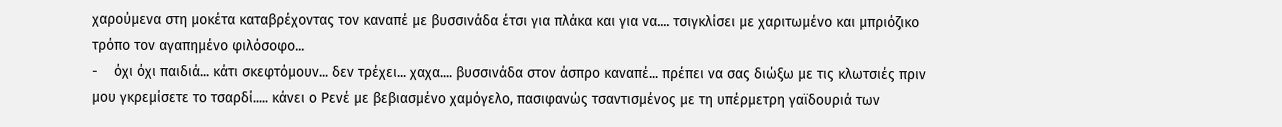χαρούμενα στη μοκέτα καταβρέχοντας τον καναπέ με βυσσινάδα έτσι για πλάκα και για να.... τσιγκλίσει με χαριτωμένο και μπριόζικο τρόπο τον αγαπημένο φιλόσοφο...
-    όχι όχι παιδιά... κάτι σκεφτόμουν... δεν τρέχει... χαχα.... βυσσινάδα στον άσπρο καναπέ... πρέπει να σας διώξω με τις κλωτσιές πριν μου γκρεμίσετε το τσαρδί..... κάνει ο Ρενέ με βεβιασμένο χαμόγελο, πασιφανώς τσαντισμένος με τη υπέρμετρη γαϊδουριά των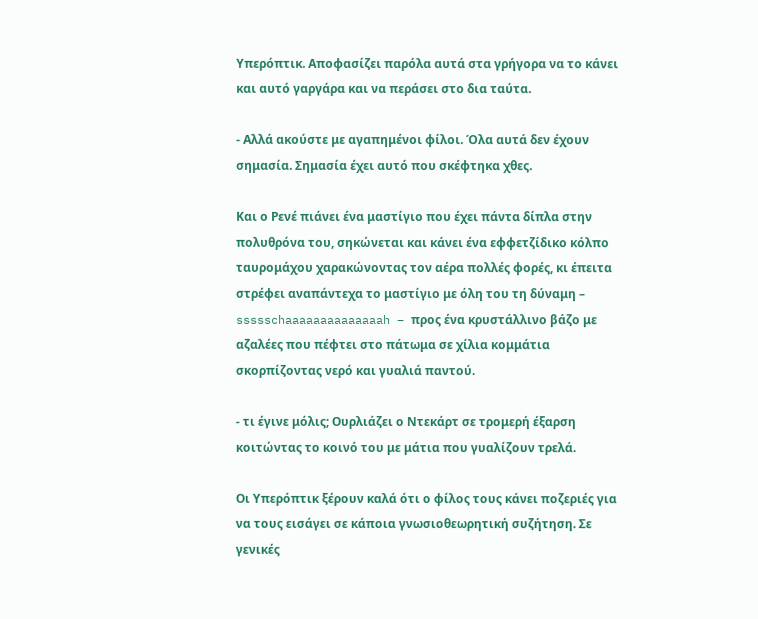Υπερόπτικ. Αποφασίζει παρόλα αυτά στα γρήγορα να το κάνει και αυτό γαργάρα και να περάσει στο δια ταύτα.

- Αλλά ακούστε με αγαπημένοι φίλοι. Όλα αυτά δεν έχουν σημασία. Σημασία έχει αυτό που σκέφτηκα χθες.

Και ο Ρενέ πιάνει ένα μαστίγιο που έχει πάντα δίπλα στην πολυθρόνα του, σηκώνεται και κάνει ένα εφφετζίδικο κόλπο ταυρομάχου χαρακώνοντας τον αέρα πολλές φορές, κι έπειτα στρέφει αναπάντεχα το μαστίγιο με όλη του τη δύναμη – ssssschaaaaaaaaaaaaaah – προς ένα κρυστάλλινο βάζο με αζαλέες που πέφτει στο πάτωμα σε χίλια κομμάτια σκορπίζοντας νερό και γυαλιά παντού.

- τι έγινε μόλις; Ουρλιάζει ο Ντεκάρτ σε τρομερή έξαρση κοιτώντας το κοινό του με μάτια που γυαλίζουν τρελά.

Οι Υπερόπτικ ξέρουν καλά ότι ο φίλος τους κάνει ποζεριές για να τους εισάγει σε κάποια γνωσιοθεωρητική συζήτηση. Σε γενικές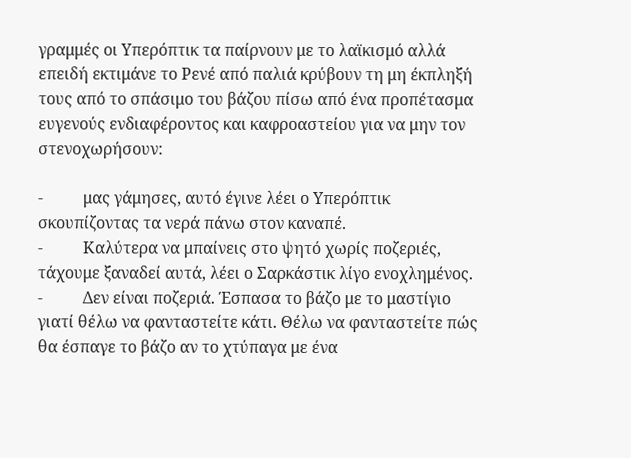γραμμές οι Υπερόπτικ τα παίρνουν με το λαϊκισμό αλλά επειδή εκτιμάνε το Ρενέ από παλιά κρύβουν τη μη έκπληξή τους από το σπάσιμο του βάζου πίσω από ένα προπέτασμα ευγενούς ενδιαφέροντος και καφροαστείου για να μην τον στενοχωρήσουν:

-          μας γάμησες, αυτό έγινε λέει ο Υπερόπτικ σκουπίζοντας τα νερά πάνω στον καναπέ.
-          Καλύτερα να μπαίνεις στο ψητό χωρίς ποζεριές, τάχουμε ξαναδεί αυτά, λέει ο Σαρκάστικ λίγο ενοχλημένος.
-          Δεν είναι ποζεριά. Έσπασα το βάζο με το μαστίγιο γιατί θέλω να φανταστείτε κάτι. Θέλω να φανταστείτε πώς θα έσπαγε το βάζο αν το χτύπαγα με ένα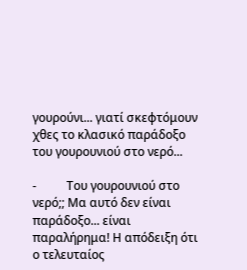γουρούνι... γιατί σκεφτόμουν χθες το κλασικό παράδοξο του γουρουνιού στο νερό...

-          Του γουρουνιού στο νερό;; Μα αυτό δεν είναι παράδοξο... είναι παραλήρημα! Η απόδειξη ότι ο τελευταίος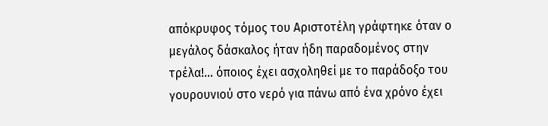απόκρυφος τόμος του Αριστοτέλη γράφτηκε όταν ο μεγάλος δάσκαλος ήταν ήδη παραδομένος στην τρέλα!... όποιος έχει ασχοληθεί με το παράδοξο του γουρουνιού στο νερό για πάνω από ένα χρόνο έχει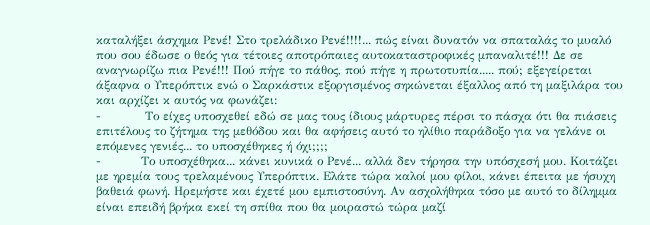καταλήξει άσχημα Ρενέ! Στο τρελάδικο Ρενέ!!!!... πώς είναι δυνατόν να σπαταλάς το μυαλό που σου έδωσε ο θεός για τέτοιες αποτρόπαιες αυτοκαταστροφικές μπαναλιτέ!!! Δε σε αναγνωρίζω πια Ρενέ!!! Πού πήγε το πάθος, πού πήγε η πρωτοτυπία..... πού; εξεγείρεται άξαφνα ο Υπερόπτικ ενώ ο Σαρκάστικ εξοργισμένος σηκώνεται έξαλλος από τη μαξιλάρα του και αρχίζει κ αυτός να φωνάζει:
-           Το είχες υποσχεθεί εδώ σε μας τους ίδιους μάρτυρες πέρσι το πάσχα ότι θα πιάσεις επιτέλους το ζήτημα της μεθόδου και θα αφήσεις αυτό το ηλίθιο παράδοξο για να γελάνε οι επόμενες γενιές... το υποσχέθηκες ή όχι;;;;
-          Το υποσχέθηκα... κάνει κυνικά ο Ρενέ... αλλά δεν τήρησα την υπόσχεσή μου. Κοιτάζει με ηρεμία τους τρελαμένους Υπερόπτικ. Ελάτε τώρα καλοί μου φίλοι, κάνει έπειτα με ήσυχη βαθειά φωνή. Ηρεμήστε και έχετέ μου εμπιστοσύνη. Αν ασχολήθηκα τόσο με αυτό το δίλημμα είναι επειδή βρήκα εκεί τη σπίθα που θα μοιραστώ τώρα μαζί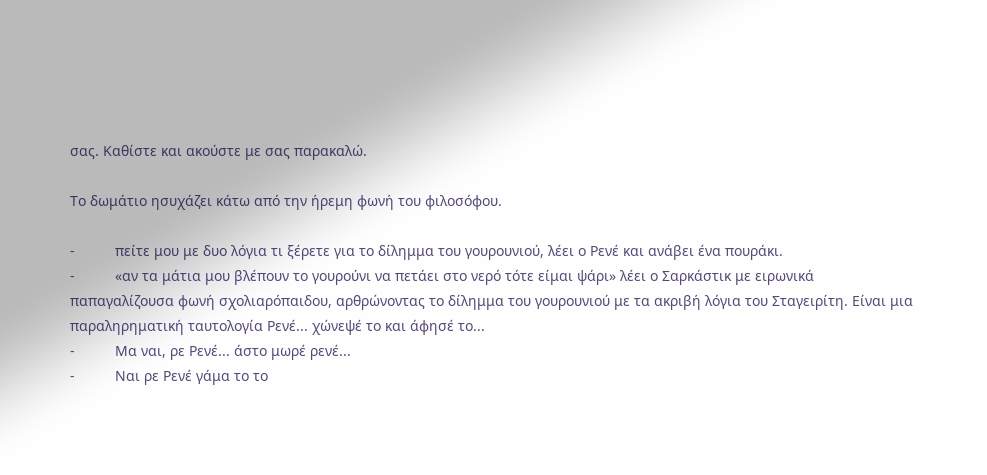σας. Καθίστε και ακούστε με σας παρακαλώ.

Το δωμάτιο ησυχάζει κάτω από την ήρεμη φωνή του φιλοσόφου.

-          πείτε μου με δυο λόγια τι ξέρετε για το δίλημμα του γουρουνιού, λέει ο Ρενέ και ανάβει ένα πουράκι.
-          «αν τα μάτια μου βλέπουν το γουρούνι να πετάει στο νερό τότε είμαι ψάρι» λέει ο Σαρκάστικ με ειρωνικά παπαγαλίζουσα φωνή σχολιαρόπαιδου, αρθρώνοντας το δίλημμα του γουρουνιού με τα ακριβή λόγια του Σταγειρίτη. Είναι μια παραληρηματική ταυτολογία Ρενέ... χώνεψέ το και άφησέ το...
-          Μα ναι, ρε Ρενέ... άστο μωρέ ρενέ...
-          Ναι ρε Ρενέ γάμα το το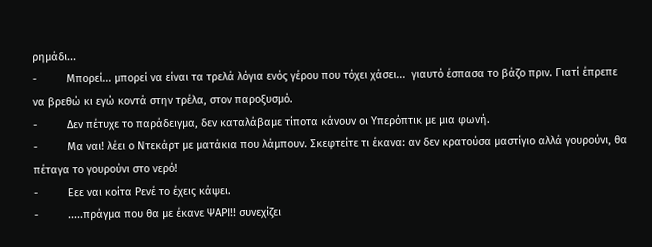ρημάδι...
-          Μπορεί... μπορεί να είναι τα τρελά λόγια ενός γέρου που τόχει χάσει...  γιαυτό έσπασα το βάζο πριν. Γιατί έπρεπε να βρεθώ κι εγώ κοντά στην τρέλα, στον παροξυσμό.
-          Δεν πέτυχε το παράδειγμα, δεν καταλάβαμε τίποτα κάνουν οι Υπερόπτικ με μια φωνή.
-          Μα ναι! λέει ο Ντεκάρτ με ματάκια που λάμπουν. Σκεφτείτε τι έκανα: αν δεν κρατούσα μαστίγιο αλλά γουρούνι, θα πέταγα το γουρούνι στο νερό!
-          Εεε ναι κοίτα Ρενέ το έχεις κάψει.
-          .....πράγμα που θα με έκανε ΨΑΡΙ!! συνεχίζει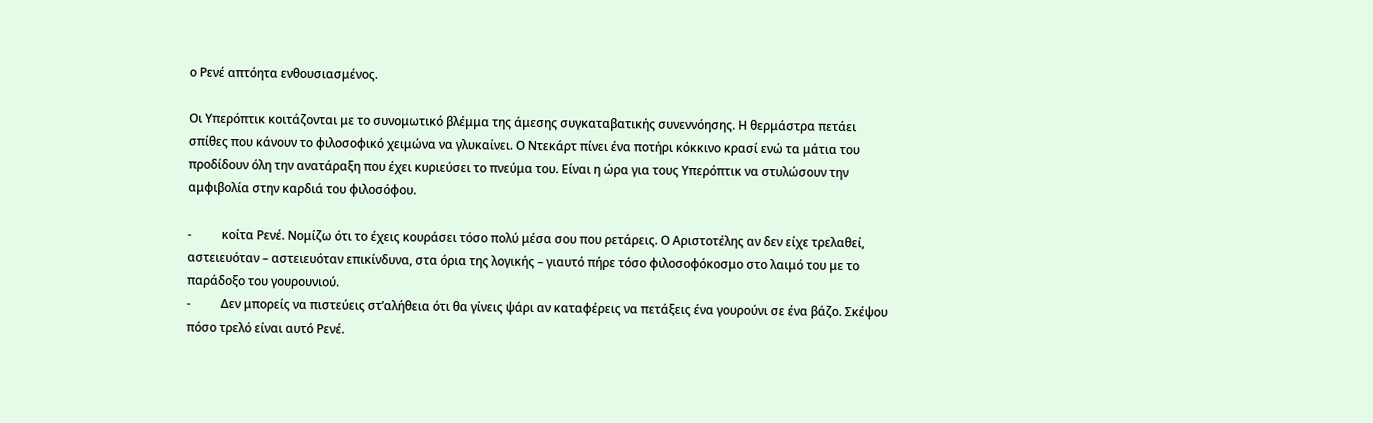ο Ρενέ απτόητα ενθουσιασμένος.

Οι Υπερόπτικ κοιτάζονται με το συνομωτικό βλέμμα της άμεσης συγκαταβατικής συνεννόησης. Η θερμάστρα πετάει σπίθες που κάνουν το φιλοσοφικό χειμώνα να γλυκαίνει. Ο Ντεκάρτ πίνει ένα ποτήρι κόκκινο κρασί ενώ τα μάτια του προδίδουν όλη την ανατάραξη που έχει κυριεύσει το πνεύμα του. Είναι η ώρα για τους Υπερόπτικ να στυλώσουν την αμφιβολία στην καρδιά του φιλοσόφου.

-          κοίτα Ρενέ. Νομίζω ότι το έχεις κουράσει τόσο πολύ μέσα σου που ρετάρεις. Ο Αριστοτέλης αν δεν είχε τρελαθεί, αστειευόταν – αστειευόταν επικίνδυνα, στα όρια της λογικής – γιαυτό πήρε τόσο φιλοσοφόκοσμο στο λαιμό του με το παράδοξο του γουρουνιού.
-          Δεν μπορείς να πιστεύεις στ’αλήθεια ότι θα γίνεις ψάρι αν καταφέρεις να πετάξεις ένα γουρούνι σε ένα βάζο. Σκέψου πόσο τρελό είναι αυτό Ρενέ.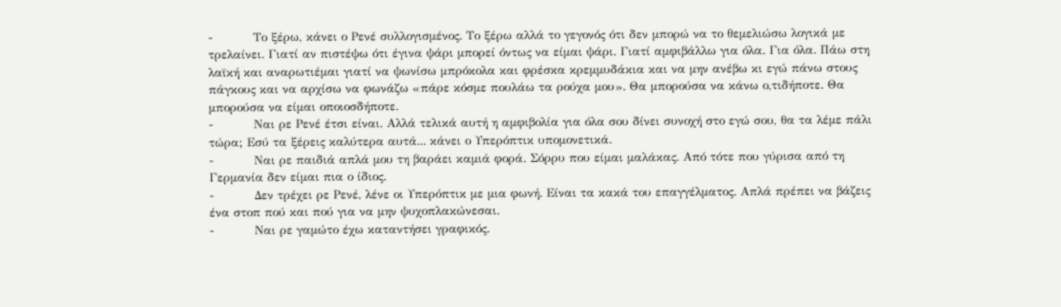-          Το ξέρω, κάνει ο Ρενέ συλλογισμένος. Το ξέρω αλλά το γεγονός ότι δεν μπορώ να το θεμελιώσω λογικά με τρελαίνει. Γιατί αν πιστέψω ότι έγινα ψάρι μπορεί όντως να είμαι ψάρι. Γιατί αμφιβάλλω για όλα. Για όλα. Πάω στη λαϊκή και αναρωτιέμαι γιατί να ψωνίσω μπρόκολα και φρέσκα κρεμμυδάκια και να μην ανέβω κι εγώ πάνω στους πάγκους και να αρχίσω να φωνάζω «πάρε κόσμε πουλάω τα ρούχα μου». Θα μπορούσα να κάνω ο,τιδήποτε. Θα μπορούσα να είμαι οποιοσδήποτε.
-          Ναι ρε Ρενέ έτσι είναι. Αλλά τελικά αυτή η αμφιβολία για όλα σου δίνει συνοχή στο εγώ σου, θα τα λέμε πάλι τώρα; Εσύ τα ξέρεις καλύτερα αυτά... κάνει ο Υπερόπτικ υπομονετικά.
-          Ναι ρε παιδιά απλά μου τη βαράει καμιά φορά. Σόρρυ που είμαι μαλάκας. Από τότε που γύρισα από τη Γερμανία δεν είμαι πια ο ίδιος.
-          Δεν τρέχει ρε Ρενέ, λένε οι Υπερόπτικ με μια φωνή. Είναι τα κακά του επαγγέλματος. Απλά πρέπει να βάζεις ένα στοπ πού και πού για να μην ψυχοπλακώνεσαι.
-          Ναι ρε γαμώτο έχω καταντήσει γραφικός.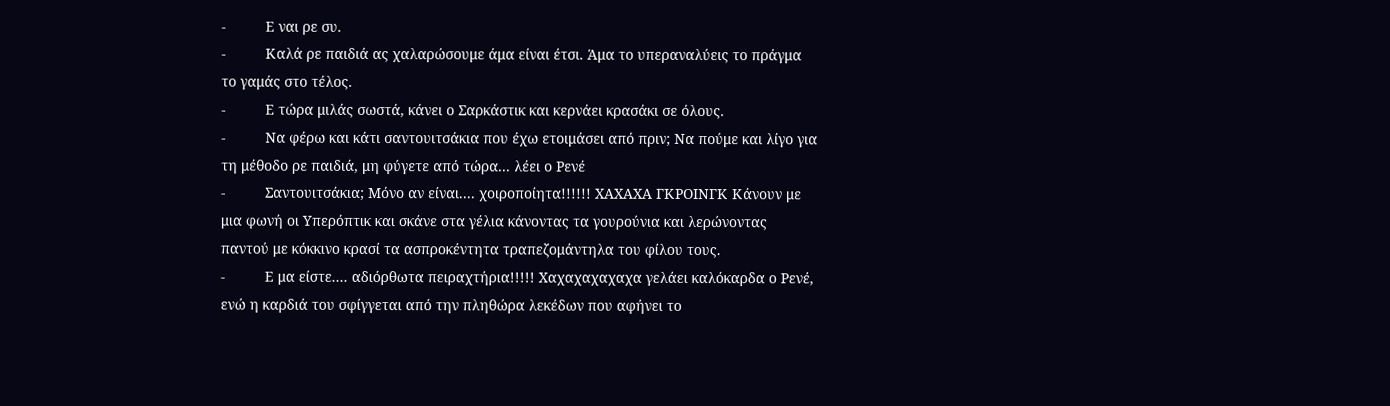-          Ε ναι ρε συ.
-          Καλά ρε παιδιά ας χαλαρώσουμε άμα είναι έτσι. Άμα το υπεραναλύεις το πράγμα το γαμάς στο τέλος.
-          Ε τώρα μιλάς σωστά, κάνει ο Σαρκάστικ και κερνάει κρασάκι σε όλους.
-          Να φέρω και κάτι σαντουιτσάκια που έχω ετοιμάσει από πριν; Να πούμε και λίγο για τη μέθοδο ρε παιδιά, μη φύγετε από τώρα... λέει ο Ρενέ
-          Σαντουιτσάκια; Μόνο αν είναι.... χοιροποίητα!!!!!! ΧΑΧΑΧΑ ΓΚΡΟΙΝΓΚ Κάνουν με μια φωνή οι Υπερόπτικ και σκάνε στα γέλια κάνοντας τα γουρούνια και λερώνοντας παντού με κόκκινο κρασί τα ασπροκέντητα τραπεζομάντηλα του φίλου τους.
-          Ε μα είστε.... αδιόρθωτα πειραχτήρια!!!!! Χαχαχαχαχαχα γελάει καλόκαρδα ο Ρενέ, ενώ η καρδιά του σφίγγεται από την πληθώρα λεκέδων που αφήνει το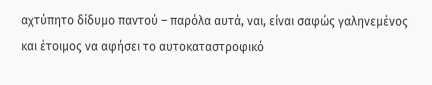αχτύπητο δίδυμο παντού – παρόλα αυτά, ναι, είναι σαφώς γαληνεμένος και έτοιμος να αφήσει το αυτοκαταστροφικό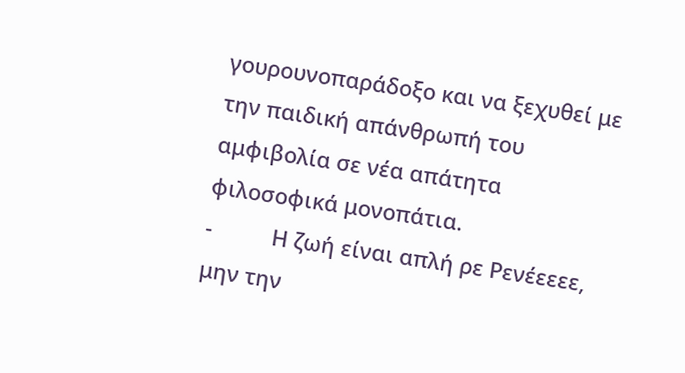γουρουνοπαράδοξο και να ξεχυθεί με την παιδική απάνθρωπή του αμφιβολία σε νέα απάτητα φιλοσοφικά μονοπάτια.
-          Η ζωή είναι απλή ρε Ρενέεεεε, μην την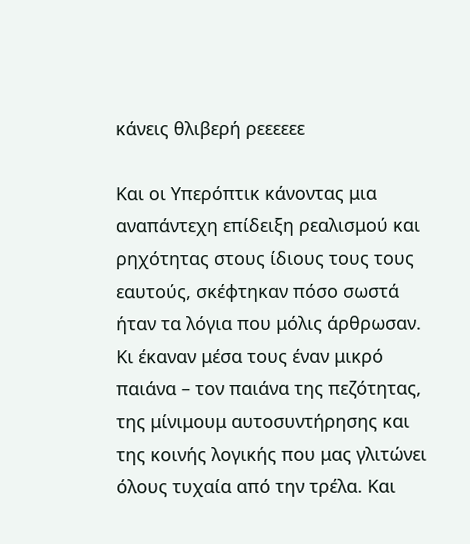κάνεις θλιβερή ρεεεεεε

Και οι Υπερόπτικ κάνοντας μια αναπάντεχη επίδειξη ρεαλισμού και ρηχότητας στους ίδιους τους τους εαυτούς, σκέφτηκαν πόσο σωστά ήταν τα λόγια που μόλις άρθρωσαν. Κι έκαναν μέσα τους έναν μικρό παιάνα – τον παιάνα της πεζότητας, της μίνιμουμ αυτοσυντήρησης και της κοινής λογικής που μας γλιτώνει όλους τυχαία από την τρέλα. Και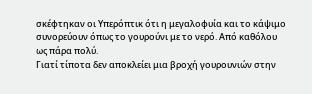σκέφτηκαν οι Υπερόπτικ ότι η μεγαλοφυία και το κάψιμο συνορεύουν όπως το γουρούνι με το νερό. Από καθόλου ως πάρα πολύ.
Γιατί τίποτα δεν αποκλείει μια βροχή γουρουνιών στην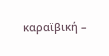καραϊβική –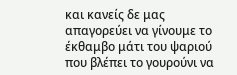και κανείς δε μας απαγορεύει να γίνουμε το έκθαμβο μάτι του ψαριού που βλέπει το γουρούνι να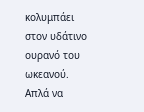κολυμπάει στον υδάτινο ουρανό του ωκεανού. Απλά να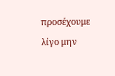προσέχουμε λίγο μην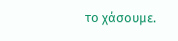το χάσουμε.